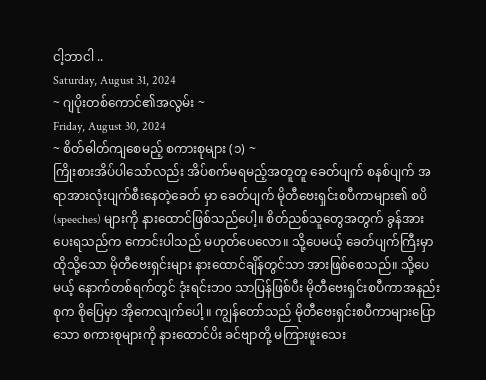ငါ့ဘာငါ ..
Saturday, August 31, 2024
~ ဂျပိုးတစ်ကောင်၏အလွမ်း ~
Friday, August 30, 2024
~ စိတ်ဓါတ်ကျစေမည့် စကားစုများ (၁) ~
ကြိုးစားအိပ်ပါသော်လည်း အိပ်စက်မရမည့်အတူတူ ခေတ်ပျက် စနစ်ပျက် အရာအားလုံးပျက်စီးနေတဲ့ခေတ် မှာ ခေတ်ပျက် မိုတီဗေးရှင်းစပီကာများ၏ စပိ (speeches) များကို နားထောင်ဖြစ်သည်ပေါ့။ စိတ်ညစ်သူတွေအတွက် ခွန်အားပေးရသည်က ကောင်းပါသည် မဟုတ်ပေလော။ သို့ပေမယ့် ခေတ်ပျက်ကြီးမှာ ထိုသို့သော မိုတီဗေးရှင်းများ နားထောင်ချိန်တွင်သာ အားဖြစ်စေသည်။ သို့ပေမယ့် နောက်တစ်ရက်တွင် ဒုံးရင်းဘ၀ သာပြန်ဖြစ်ပီး မိုတီဗေးရှင်းစပီကာအနည်းစုက စိုပြေမှာ အိုကေလျက်ပေါ့ ။ ကျွန်တော်သည် မိုတီဗေးရှင်းစပီကာများပြောသော စကားစုများကို နားထောင်ပိး ခင်ဗျာတို့ မကြားဖူးသေး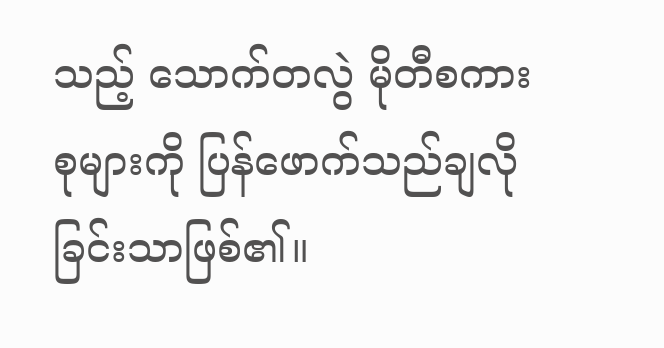သည့် သောက်တလွဲ မိုတီစကားစုများကို ပြန်ဖောက်သည်ချလိုခြင်းသာဖြစ်၏။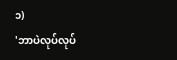၁)
'ဘာပဲလုပ်လုပ်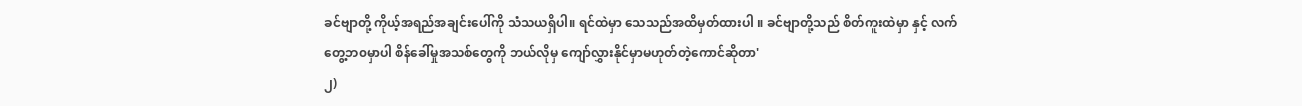ခင်ဗျာတို့ ကိုယ့်အရည်အချင်းပေါ်ကို သံသယရှိပါ။ ရင်ထဲမှာ သေသည်အထိမှတ်ထားပါ ။ ခင်ဗျာတို့သည် စိတ်ကူးထဲမှာ နှင့် လက်တွေ့ဘ၀မှာပါ စိန်ခေါ်မှုအသစ်တွေကို ဘယ်လိုမှ ကျော်လွှားနိုင်မှာမဟုတ်တဲ့ကောင်ဆိုတာ'
၂)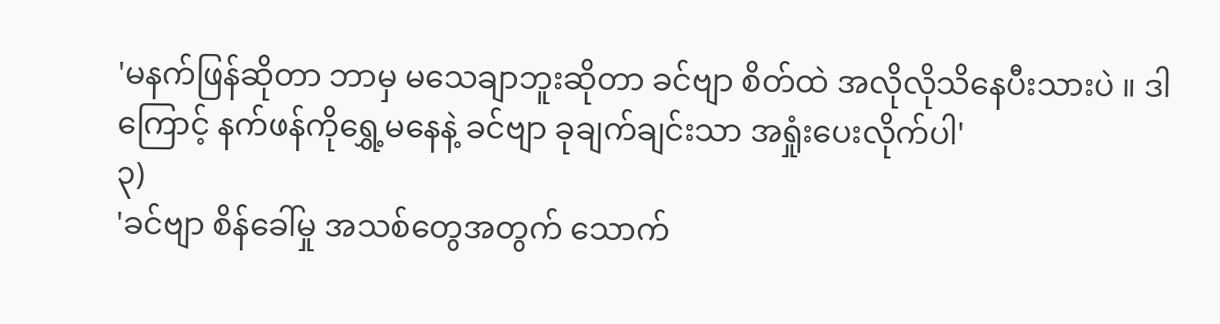'မနက်ဖြန်ဆိုတာ ဘာမှ မသေချာဘူးဆိုတာ ခင်ဗျာ စိတ်ထဲ အလိုလိုသိနေပီးသားပဲ ။ ဒါကြောင့် နက်ဖန်ကိုရွှေ့မနေနဲ့ ခင်ဗျာ ခုချက်ချင်းသာ အရှုံးပေးလိုက်ပါ'
၃)
'ခင်ဗျာ စိန်ခေါ်မှု အသစ်တွေအတွက် သောက်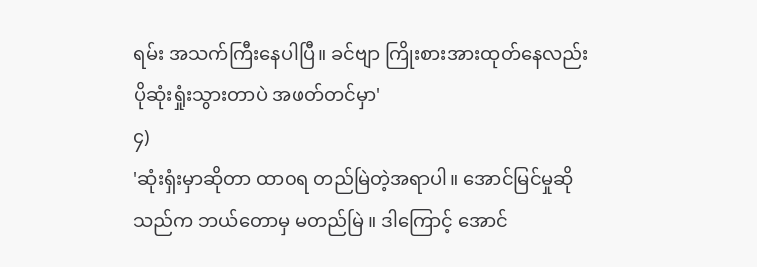ရမ်း အသက်ကြီးနေပါပြီ။ ခင်ဗျာ ကြိုးစားအားထုတ်နေလည်း ပိုဆုံးရှုံးသွားတာပဲ အဖတ်တင်မှာ'
၄)
'ဆုံးရှံးမှာဆိုတာ ထာ၀ရ တည်မြဲတဲ့အရာပါ။ အောင်မြင်မှုဆိုသည်က ဘယ်တောမှ မတည်မြဲ ။ ဒါကြောင့် အောင်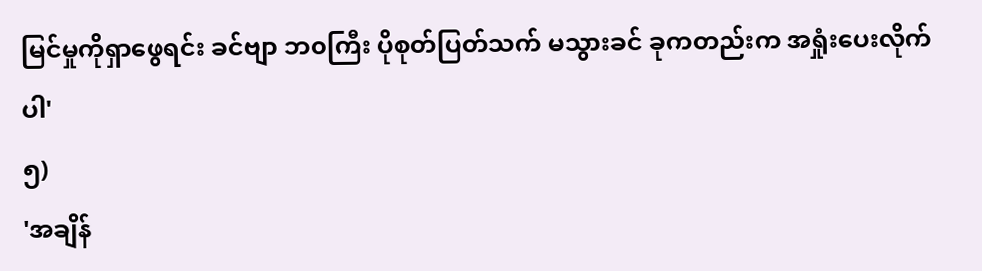မြင်မှုကိုရှာဖွေရင်း ခင်ဗျာ ဘ၀ကြီး ပိုစုတ်ပြတ်သက် မသွားခင် ခုကတည်းက အရှုံးပေးလိုက်ပါ'
၅)
'အချိန်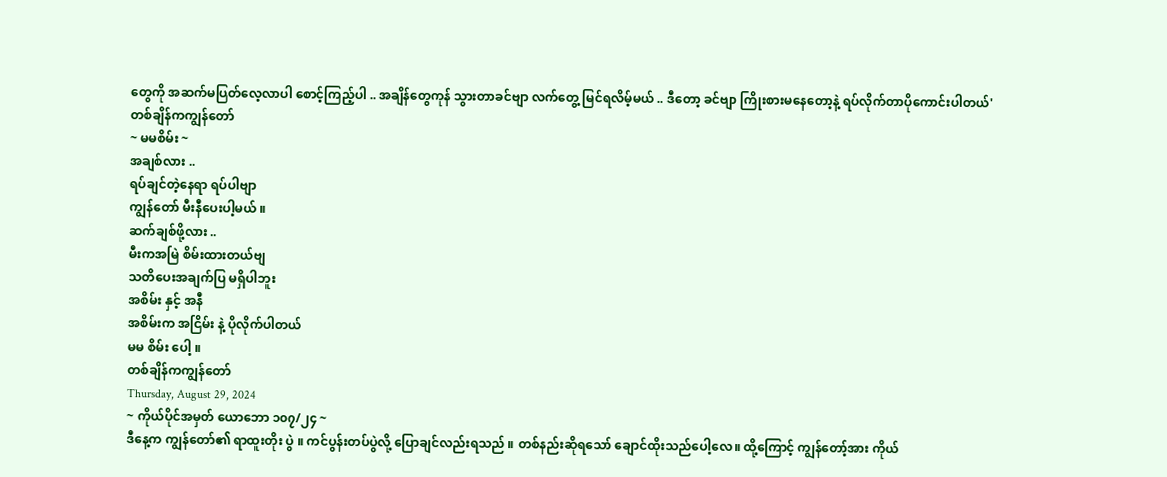တွေကို အဆက်မပြတ်လေ့လာပါ စောင့်ကြည့်ပါ .. အချိန်တွေကုန် သွားတာခင်ဗျာ လက်တွေ့ မြင်ရလိမ့်မယ် .. ဒီတော့ ခင်ဗျာ ကြိုးစားမနေတော့နဲ့ ရပ်လိုက်တာပိုကောင်းပါတယ်'
တစ်ချိန်ကကျွန်တော်
~ မမစိမ်း ~
အချစ်လား ..
ရပ်ချင်တဲ့နေရာ ရပ်ပါဗျာ
ကျွန်တော် မီးနီပေးပါ့မယ် ။
ဆက်ချစ်ဖို့လား ..
မီးကအမြဲ စိမ်းထားတယ်ဗျ
သတိပေးအချက်ပြ မရှိပါဘူး
အစိမ်း နှင့် အနီ
အစိမ်းက အငြိမ်း နဲ့ ပိုလိုက်ပါတယ်
မမ စိမ်း ပေါ့ ။
တစ်ချိန်ကကျွန်တော်
Thursday, August 29, 2024
~ ကိုယ်ပိုင်အမှတ် ယောဘော ၁၀၇/၂၄ ~
ဒီနေ့က ကျွန်တော်၏ ရာထူးတိုး ပွဲ ။ ကင်ပွန်းတပ်ပွဲလို့ ပြောချင်လည်းရသည် ။ တစ်နည်းဆိုရသော် ချောင်ထိုးသည်ပေါ့လေ။ ထို့ကြောင့် ကျွန်တော့်အား ကိုယ်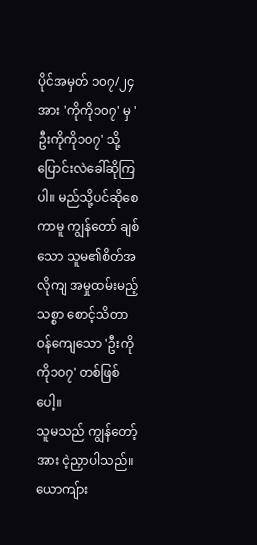ပိုင်အမှတ် ၁၀၇/၂၄ အား 'ကိုကို၁၀၇' မှ 'ဦးကိုကို၁၀၇' သို့ပြောင်းလဲခေါ်ဆိုကြပါ။ မည်သို့ပင်ဆိုစေကာမူ ကျွန်တော် ချစ်သော သူမ၏စိတ်အလိုကျ အမှုထမ်းမည့် သစ္စာ စောင့်သိတာဝန်ကျေသော 'ဦးကိုကို၁၀၇' တစ်ဖြစ်ပေါ့။
သူမသည် ကျွန်တော့်အား ငဲ့ညှာပါသည်။ ယောကျ်ား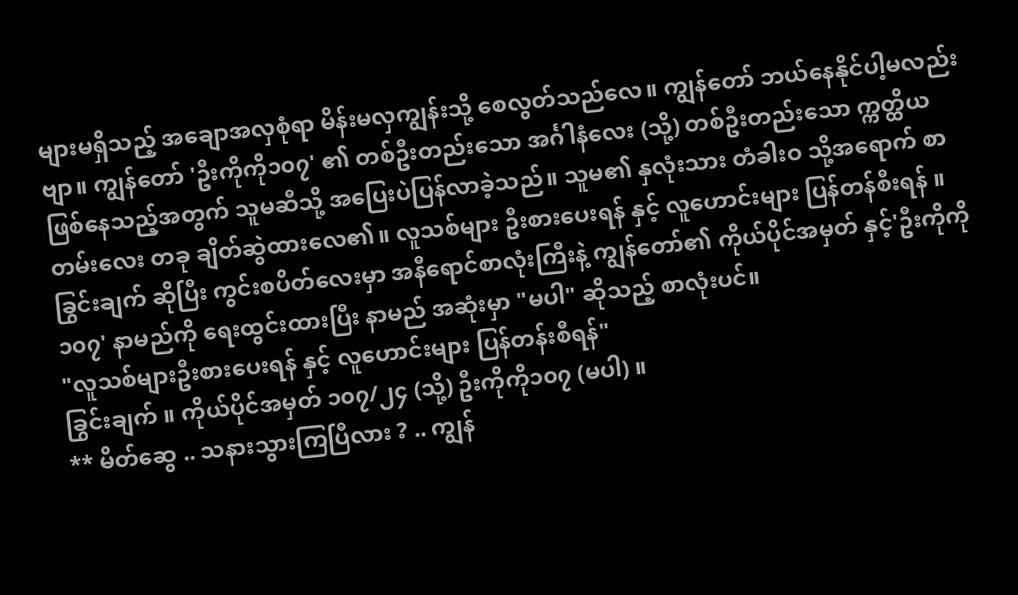များမရှိသည့် အချောအလှစုံရာ မိန်းမလှကျွန်းသို့ စေလွတ်သည်လေ။ ကျွန်တော် ဘယ်နေနိုင်ပါ့မလည်းဗျာ။ ကျွန်တော် 'ဦးကိုကို၁၀၇' ၏ တစ်ဦးတည်းသော အင်္ဂါနံလေး (သို့) တစ်ဦးတည်းသော က္ကတ္ထိယ ဖြစ်နေသည့်အတွက် သူမဆီသို့ အပြေးပဲပြန်လာခဲ့သည်။ သူမ၏ နှလုံးသား တံခါးဝ သို့အရောက် စာတမ်းလေး တခု ချိတ်ဆွဲထားလေ၏။ လူသစ်များ ဦးစားပေးရန် နှင့် လူဟောင်းများ ပြန်တန်စီးရန် ။ ခြွင်းချက် ဆိုပြီး ကွင်းစပိတ်လေးမှာ အနီရောင်စာလုံးကြီးနဲ့ ကျွန်တော်၏ ကိုယ်ပိုင်အမှတ် နှင့်'ဦးကိုကို၁၀၇' နာမည်ကို ရေးထွင်းထားပြီး နာမည် အဆုံးမှာ "မပါ" ဆိုသည့် စာလုံးပင်။
"လူသစ်များဦးစားပေးရန် နှင့် လူဟောင်းများ ပြန်တန်းစီရန်"
ခြွင်းချက် ။ ကိုယ်ပိုင်အမှတ် ၁၀၇/၂၄ (သို့) ဦးကိုကို၁၀၇ (မပါ) ။
** မိတ်ဆွေ .. သနားသွားကြပြီလား ? .. ကျွန်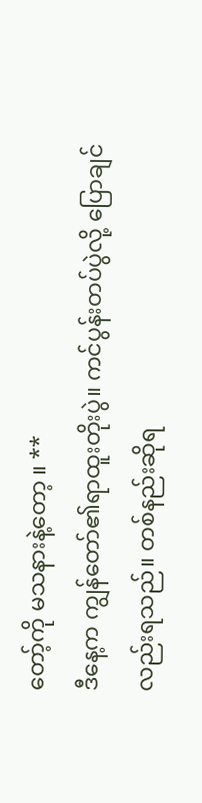တော့်ကို မသနားနဲ့တော့ ။ **
ဒီနေ့က ကျွန်တော်၏ရာထူးတိုးပွဲ။ ကင်ပွန်းတပ်ပွဲလို့ ပြောချင်လည်းရသည်။ တစ်နည်းဆိုရ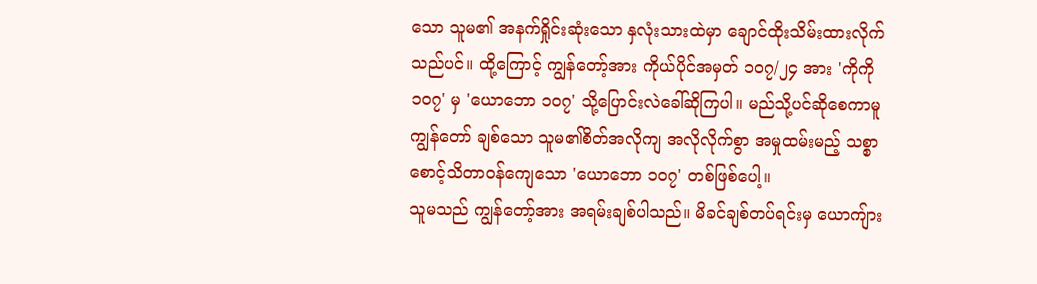သော သူမ၏ အနက်ရှိုင်းဆုံးသော နှလုံးသားထဲမှာ ချောင်ထိုးသိမ်းထားလိုက်သည်ပင်။ ထို့ကြောင့် ကျွန်တော့်အား ကိုယ်ပိုင်အမှတ် ၁၀၇/၂၄ အား 'ကိုကို၁၀၇' မှ 'ယောဘော ၁၀၇' သို့ပြောင်းလဲခေါ်ဆိုကြပါ။ မည်သို့ပင်ဆိုစေကာမူ ကျွန်တော် ချစ်သော သူမ၏စိတ်အလိုကျ အလိုလိုက်စွာ အမှုထမ်းမည့် သစ္စာ စောင့်သိတာဝန်ကျေသော 'ယောဘော ၁၀၇' တစ်ဖြစ်ပေါ့။
သူမသည် ကျွန်တော့်အား အရမ်းချစ်ပါသည်။ မိခင်ချစ်တပ်ရင်းမှ ယောကျ်ား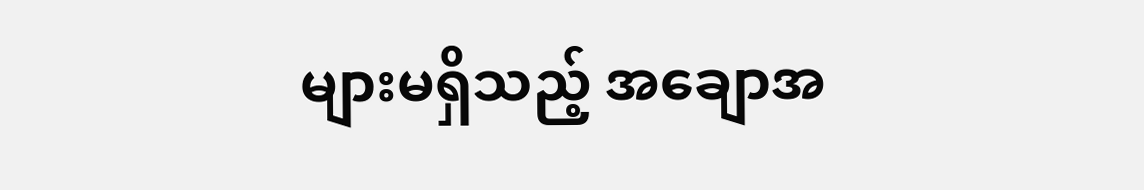များမရှိသည့် အချောအ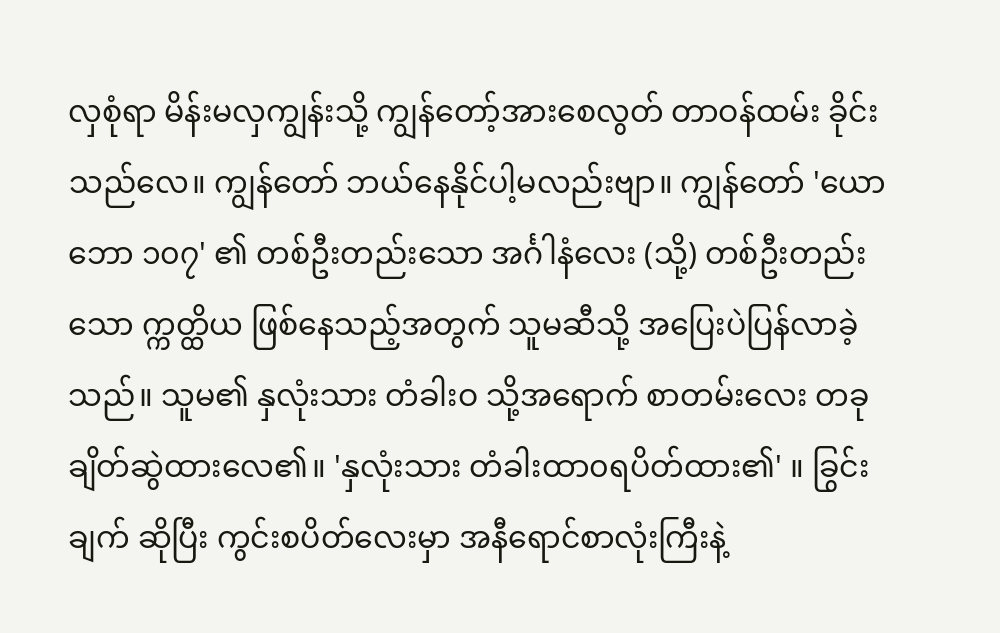လှစုံရာ မိန်းမလှကျွန်းသို့ ကျွန်တော့်အားစေလွတ် တာဝန်ထမ်း ခိုင်းသည်လေ။ ကျွန်တော် ဘယ်နေနိုင်ပါ့မလည်းဗျာ။ ကျွန်တော် 'ယောဘော ၁၀၇' ၏ တစ်ဦးတည်းသော အင်္ဂါနံလေး (သို့) တစ်ဦးတည်းသော က္ကတ္ထိယ ဖြစ်နေသည့်အတွက် သူမဆီသို့ အပြေးပဲပြန်လာခဲ့သည်။ သူမ၏ နှလုံးသား တံခါးဝ သို့အရောက် စာတမ်းလေး တခု ချိတ်ဆွဲထားလေ၏။ 'နှလုံးသား တံခါးထာ၀ရပိတ်ထား၏' ။ ခြွင်းချက် ဆိုပြီး ကွင်းစပိတ်လေးမှာ အနီရောင်စာလုံးကြီးနဲ့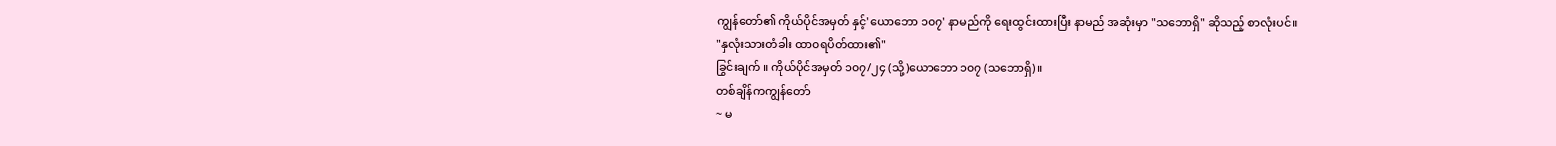ကျွန်တော်၏ ကိုယ်ပိုင်အမှတ် နှင့်'ယောဘော ၁၀၇' နာမည်ကို ရေးထွင်းထားပြီး နာမည် အဆုံးမှာ "သဘောရှိ" ဆိုသည့် စာလုံးပင်။
"နှလုံးသားတံခါး ထာ၀ရပိတ်ထား၏"
ခြွင်းချက် ။ ကိုယ်ပိုင်အမှတ် ၁၀၇/၂၄ (သို့)ယောဘော ၁၀၇ (သဘောရှိ) ။
တစ်ချိန်ကကျွန်တော်
~ မ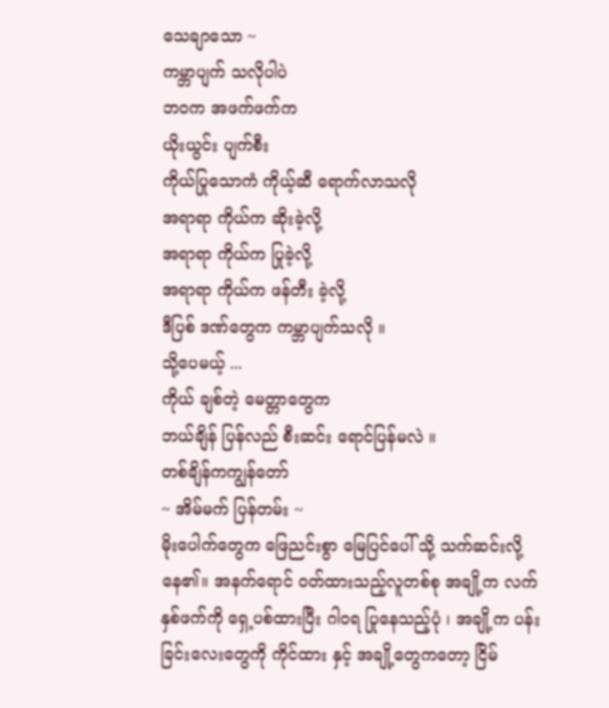သေချာသော ~
ကမ္ဘာပျက် သလိုပါပဲ
ဘဝက အဖက်ဖက်က
ယိုးယွင်း ပျက်စီး
ကိုယ်ပြုသောကံ ကိုယ့်ဆီ ရောက်လာသလို
အရာရာ ကိုယ်က ဆိုးခဲ့လို့
အရာရာ ကိုယ်က ပြုခဲ့လို့
အရာရာ ကိုယ်က ဖန်တီး ခဲ့လို့
ဒီပြစ် ဒဏ်တွေက ကမ္ဘာပျက်သလို ။
သို့ပေမယ့် ...
ကိုယ် ချစ်တဲ့ မေတ္တာတွေက
ဘယ်ချိန် ပြန်လည် စီးဆင်း ရောင်ပြန်မလဲ ။
တစ်ချိန်ကကျွန်တော်
~ အိမ်မက် ပြန်တမ်း ~
မိုးပေါက်တွေက ဖြေညင်းစွာ မြေပြင်ပေါ် သို့ သက်ဆင်းလို့နေ၏။ အနက်ရောင် ဝတ်ထားသည့်လူတစ်စု အချို့က လက်နှစ်ဖက်ကို ရှေ့ပစ်ထားပြီး ဂါ၀ရ ပြုနေသည့်ပုံ ၊ အချို့က ပန်းခြင်းလေးတွေကို ကိုင်ထား နှင့် အချို့တွေကတော့ ငြိမ်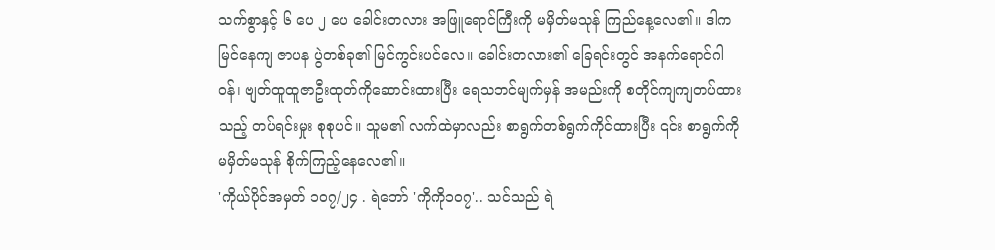သက်စွာနှင့် ၆ ပေ ၂ ပေ ခေါင်းတလား အဖြူရောင်ကြီးကို မမှိတ်မသုန် ကြည်နေ့လေ၏။ ဒါက မြင်နေကျ ဇာပန ပွဲတစ်ခု၏ မြင်ကွင်းပင်လေ။ ခေါင်းတလား၏ ခြေရင်းတွင် အနက်ရောင်ဂါဝန်၊ ဗျတ်ထူထူဇာဦးထုတ်ကိုဆောင်းထားပြီး ရေသဘင်မျက်မှန် အမည်းကို စတိုင်ကျကျတပ်ထားသည့် တပ်ရင်းမှုး စုစုပင်။ သူမ၏ လက်ထဲမှာလည်း စာရွက်တစ်ရွက်ကိုင်ထားပြီး ၎င်း စာရွက်ကို မမှိတ်မသုန် စိုက်ကြည့်နေလေ၏။
'ကိုယ်ပိုင်အမှတ် ၁၀၇/၂၄ . ရဲဘော် 'ကိုကို၁၀၇'.. သင်သည် ရဲ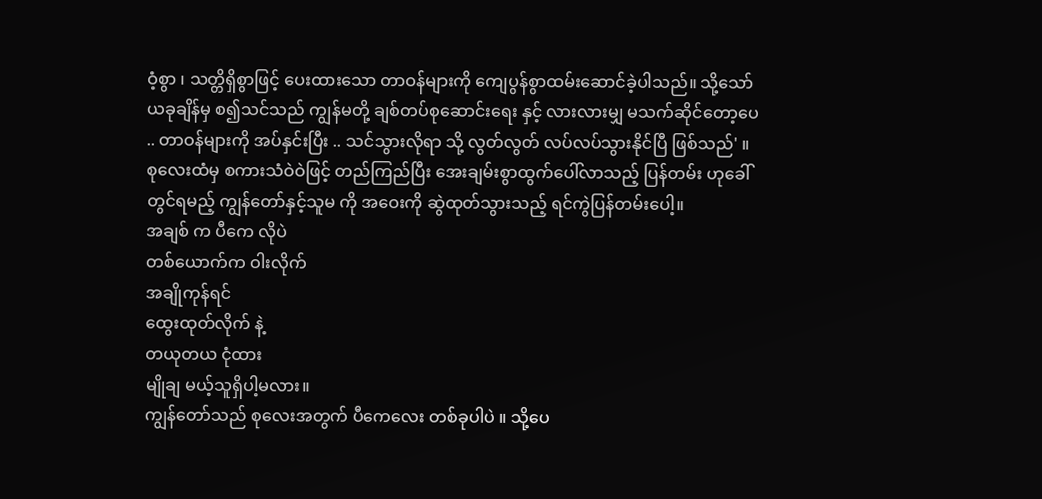ဝံ့စွာ ၊ သတ္တိရှိစွာဖြင့် ပေးထားသော တာဝန်များကို ကျေပွန်စွာထမ်းဆောင်ခဲ့ပါသည်။ သို့သော် ယခုချိန်မှ စ၍သင်သည် ကျွန်မတို့ ချစ်တပ်စုဆောင်းရေး နှင့် လားလားမျှ မသက်ဆိုင်တော့ပေ .. တာဝန်များကို အပ်နှင်းပြီး .. သင်သွားလိုရာ သို့ လွတ်လွတ် လပ်လပ်သွားနိုင်ပြီ ဖြစ်သည်' ။ စုလေးထံမှ စကားသံဝဲဝဲဖြင့် တည်ကြည်ပြီး အေးချမ်းစွာထွက်ပေါ်လာသည့် ပြန်တမ်း ဟုခေါ်တွင်ရမည့် ကျွန်တော်နှင့်သူမ ကို အဝေးကို ဆွဲထုတ်သွားသည့် ရင်ကွဲပြန်တမ်းပေါ့။
အချစ် က ပီကေ လိုပဲ
တစ်ယောက်က ဝါးလိုက်
အချိုကုန်ရင်
ထွေးထုတ်လိုက် နဲ့
တယုတယ ငုံထား
မျိုချ မယ့်သူရှိပါ့မလား။
ကျွန်တော်သည် စုလေးအတွက် ပီကေလေး တစ်ခုပါပဲ ။ သို့ပေ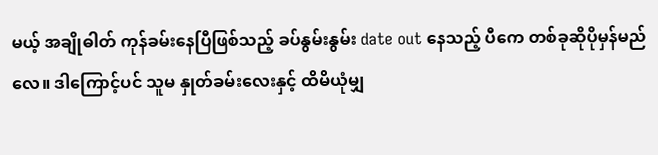မယ့် အချိုဓါတ် ကုန်ခမ်းနေပြီဖြစ်သည့် ခပ်နွမ်းနွမ်း date out နေသည့် ပီကေ တစ်ခုဆိုပိုမှန်မည်လေ။ ဒါကြောင့်ပင် သူမ နှုတ်ခမ်းလေးနှင့် ထိမိယုံမျှ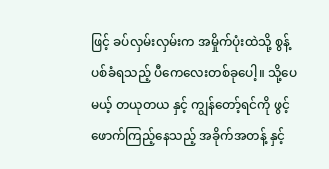ဖြင့် ခပ်လှမ်းလှမ်းက အမှိုက်ပုံးထဲသို့ စွန့်ပစ်ခံရသည့် ပီကေလေးတစ်ခုပေါ့။ သို့ပေမယ့် တယုတယ နှင့် ကျွန်တော့်ရင်ကို ဖွင့်ဖောက်ကြည့်နေသည့် အခိုက်အတန့် နှင့်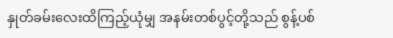နှုတ်ခမ်းလေးထိကြည့်ယုံမျှ အနမ်းတစ်ပွင့်တို့သည် စွန့်ပစ်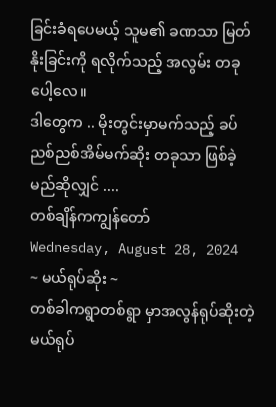ခြင်းခံရပေမယ့် သူမ၏ ခဏသာ မြတ်နိုးခြင်းကို ရလိုက်သည့် အလွမ်း တခုပေါ့လေ။
ဒါတွေက .. မိုးတွင်းမှာမက်သည့် ခပ်ညစ်ညစ်အိမ်မက်ဆိုး တခုသာ ဖြစ်ခဲ့မည်ဆိုလျှင် ....
တစ်ချိန်ကကျွန်တော်
Wednesday, August 28, 2024
~ မယ်ရုပ်ဆိုး ~
တစ်ခါကရွာတစ်ရွာ မှာအလွန်ရုပ်ဆိုးတဲ့ မယ်ရုပ်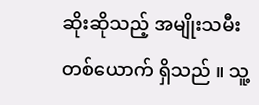ဆိုးဆိုသည့် အမျိုးသမီးတစ်ယောက် ရှိသည် ။ သူ့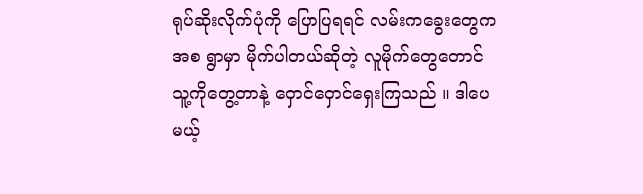ရုပ်ဆိုးလိုက်ပုံကို ပြောပြရရင် လမ်းကခွေးတွေက အစ ရွာမှာ မိုက်ပါတယ်ဆိုတဲ့ လူမိုက်တွေတောင် သူ့ကိုတွေ့တာနဲ့ ဝှောင်ဝှောင်ရှေးကြသည် ။ ဒါပေမယ့်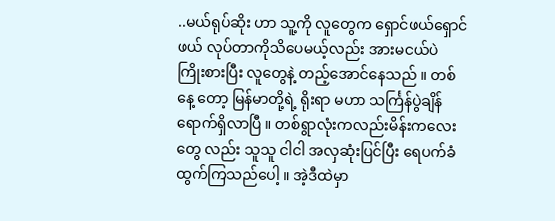..မယ်ရုပ်ဆိုး ဟာ သူ့ကို လူတွေက ရှောင်ဖယ်ရှောင်ဖယ် လုပ်တာကိုသိပေမယ့်လည်း အားမငယ်ပဲ ကြိုးစားပြီး လူတွေနဲ့ တည့်အောင်နေသည် ။ တစ်နေ့ တော့ မြန်မာတို့ရဲ့ ရိုးရာ မဟာ သင်္ကြန်ပွဲချိန် ရောက်ရှိလာပြီ ။ တစ်ရွာလုံးကလည်းမိန်းကလေးတွေ လည်း သူသူ ငါငါ အလှဆုံးပြင်ပြီး ရေပက်ခံ ထွက်ကြသည်ပေါ့ ။ အဲ့ဒီထဲမှာ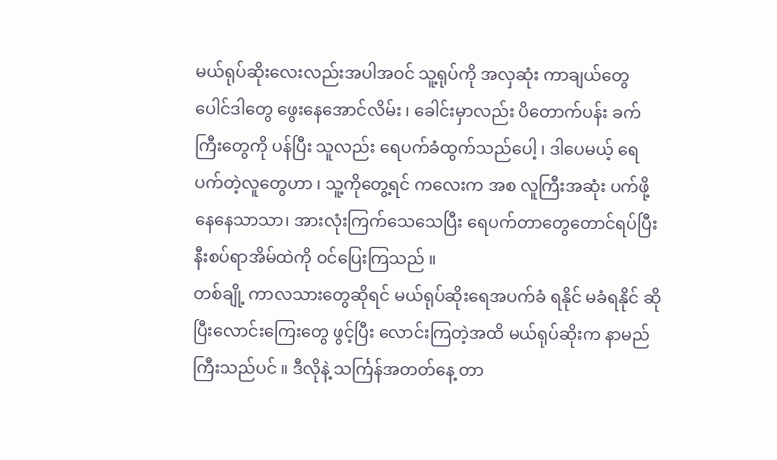မယ်ရုပ်ဆိုးလေးလည်းအပါအဝင် သူ့ရုပ်ကို အလှဆုံး ကာချယ်တွေ ပေါင်ဒါတွေ ဖွေးနေအောင်လိမ်း ၊ ခေါင်းမှာလည်း ပိတောက်ပန်း ခက်ကြီးတွေကို ပန်ပြီး သူလည်း ရေပက်ခံထွက်သည်ပေါ့ ၊ ဒါပေမယ့် ရေပက်တဲ့လူတွေဟာ ၊ သူ့ကိုတွေ့ရင် ကလေးက အစ လူကြီးအဆုံး ပက်ဖို့နေနေသာသာ၊ အားလုံးကြက်သေသေပြီး ရေပက်တာတွေတောင်ရပ်ပြီး နီးစပ်ရာအိမ်ထဲကို ဝင်ပြေးကြသည် ။
တစ်ချို့ ကာလသားတွေဆိုရင် မယ်ရုပ်ဆိုးရေအပက်ခံ ရနိုင် မခံရနိုင် ဆိုပြီးလောင်းကြေးတွေ ဖွင့်ပြီး လောင်းကြတဲ့အထိ မယ်ရုပ်ဆိုးက နာမည်ကြီးသည်ပင် ။ ဒီလိုနဲ့ သင်္ကြန်အတတ်နေ့ တာ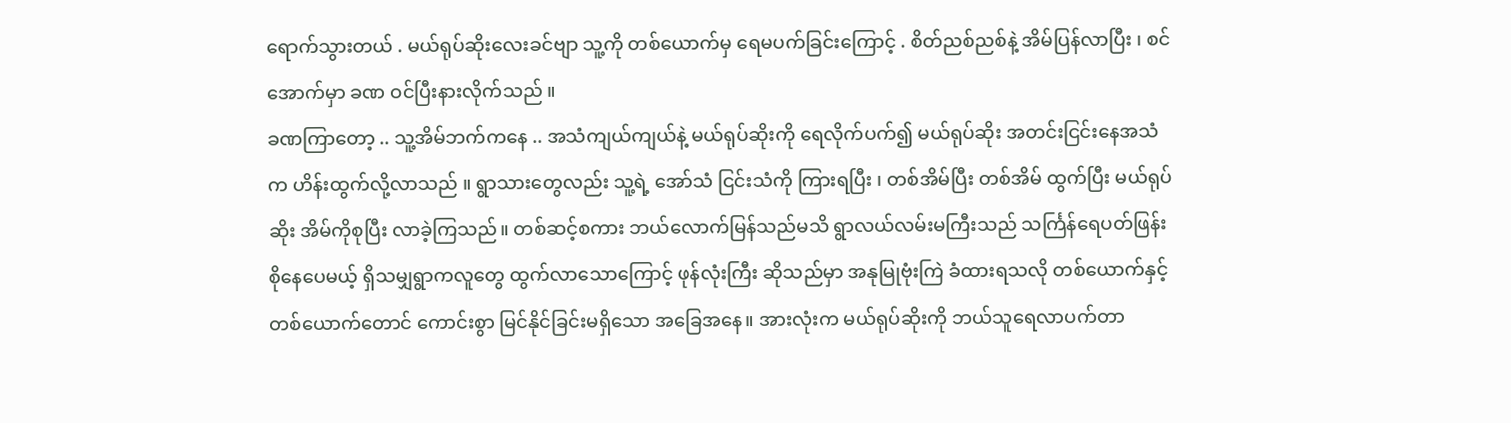ရောက်သွားတယ် . မယ်ရုပ်ဆိုးလေးခင်ဗျာ သူ့ကို တစ်ယောက်မှ ရေမပက်ခြင်းကြောင့် . စိတ်ညစ်ညစ်နဲ့ အိမ်ပြန်လာပြီး ၊ စင်အောက်မှာ ခဏ ဝင်ပြီးနားလိုက်သည် ။
ခဏကြာတော့ .. သူ့အိမ်ဘက်ကနေ .. အသံကျယ်ကျယ်နဲ့ မယ်ရုပ်ဆိုးကို ရေလိုက်ပက်၍ မယ်ရုပ်ဆိုး အတင်းငြင်းနေအသံက ဟိန်းထွက်လို့လာသည် ။ ရွာသားတွေလည်း သူ့ရဲ့ အော်သံ ငြင်းသံကို ကြားရပြီး ၊ တစ်အိမ်ပြီး တစ်အိမ် ထွက်ပြီး မယ်ရုပ်ဆိုး အိမ်ကိုစုပြီး လာခဲ့ကြသည်။ တစ်ဆင့်စကား ဘယ်လောက်မြန်သည်မသိ ရွာလယ်လမ်းမကြီးသည် သင်္ကြန်ရေပတ်ဖြန်း စိုနေပေမယ့် ရှိသမျှရွာကလူတွေ ထွက်လာသောကြောင့် ဖုန်လုံးကြီး ဆိုသည်မှာ အနုမြုဗုံးကြဲ ခံထားရသလို တစ်ယောက်နှင့် တစ်ယောက်တောင် ကောင်းစွာ မြင်နိုင်ခြင်းမရှိသော အခြေအနေ။ အားလုံးက မယ်ရုပ်ဆိုးကို ဘယ်သူရေလာပက်တာ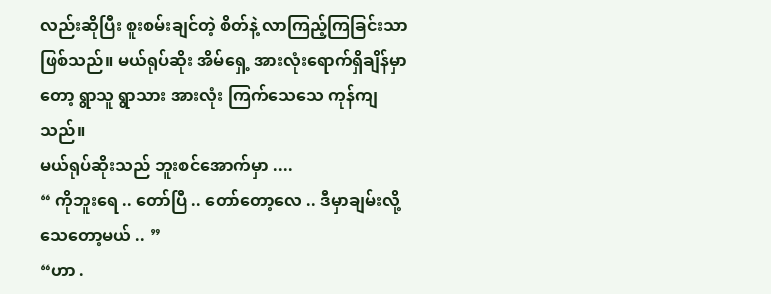လည်းဆိုပြီး စူးစမ်းချင်တဲ့ စိတ်နဲ့ လာကြည့်ကြခြင်းသာ ဖြစ်သည်။ မယ်ရုပ်ဆိုး အိမ်ရှေ့ အားလုံးရောက်ရှိချိန်မှာတော့ ရွာသူ ရွာသား အားလုံး ကြက်သေသေ ကုန်ကျသည်။
မယ်ရုပ်ဆိုးသည် ဘူးစင်အောက်မှာ ....
“ ကိုဘူးရေ .. တော်ပြီ .. တော်တော့လေ .. ဒီမှာချမ်းလို့သေတော့မယ် .. ”
“ဟာ .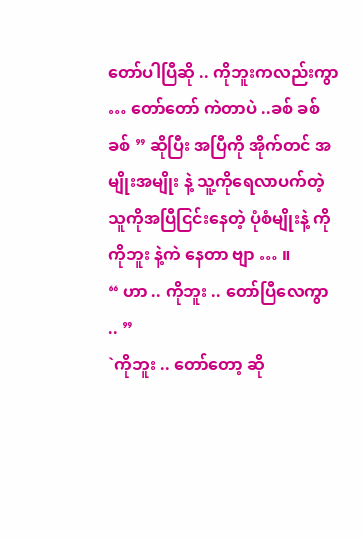တော်ပါပြီဆို .. ကိုဘူးကလည်းကွာ … တော်တော် ကဲတာပဲ ..ခစ် ခစ် ခစ် ” ဆိုပြီး အပြီကို အိုက်တင် အမျိုးအမျိုး နဲ့ သူ့ကိုရေလာပက်တဲ့ သူကိုအပြီငြင်းနေတဲ့ ပုံစံမျိုးနဲ့ ကို ကိုဘူး နဲ့ကဲ နေတာ ဗျာ … ။
“ ဟာ .. ကိုဘူး .. တော်ပြီလေကွာ .. ”
`ကိုဘူး .. တော်တော့ ဆို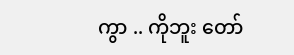ကွာ .. ကိုဘူး တော်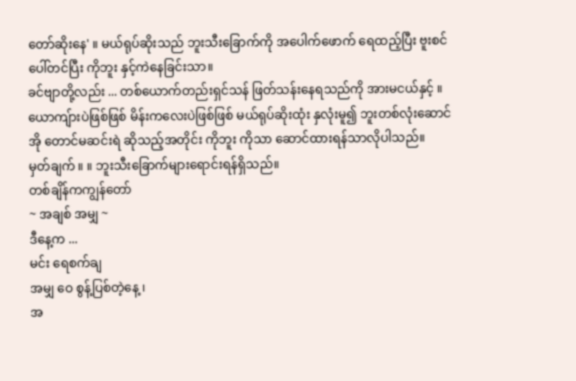တော်ဆိုးနေ' ။ မယ်ရုပ်ဆိုးသည် ဘူးသီးခြောက်ကို အပေါက်ဖောက် ရေထည့်ပြီး ဗူးစင်ပေါ်တင်ပြီး ကိုဘူး နှင့်ကဲနေခြင်းသာ။
ခင်ဗျာတို့လည်း ... တစ်ယောက်တည်းရှင်သန် ဖြတ်သန်းနေရသည်ကို အားမငယ်နှင့် ။ ယောကျ်ားပဲဖြစ်ဖြစ် မိန်းကလေးပဲဖြစ်ဖြစ် မယ်ရုပ်ဆိုးထုံး နှလုံးမူ၍ ဘူးတစ်လုံးဆောင် အို တောင်မဆင်းရဲ ဆိုသည့်အတိုင်း ကိုဘူး ကိုသာ ဆောင်ထားရန်သာလိုပါသည်။
မှတ်ချက် ။ ။ ဘူးသီးခြောက်များရောင်းရန်ရှိသည်။
တစ်ချိန်ကကျွန်တော်
~ အချစ် အမျှ ~
ဒီနေ့က ...
မင်း ရေစက်ချ
အမျှ ဝေ စွန့်ပြစ်တဲ့နေ့ ၊
အ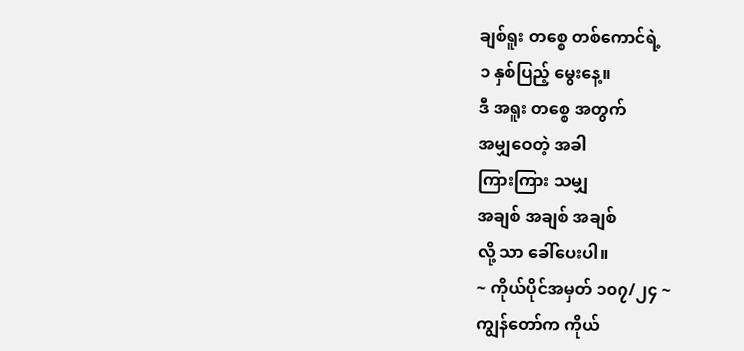ချစ်ရူး တစ္စေ တစ်ကောင်ရဲ့
၁ နှစ်ပြည့် မွေးနေ့။
ဒီ အရူး တစ္စေ အတွက်
အမျှဝေတဲ့ အခါ
ကြားကြား သမျှ
အချစ် အချစ် အချစ်
လို့ သာ ခေါ်ပေးပါ။
~ ကိုယ်ပိုင်အမှတ် ၁၀၇/၂၄ ~
ကျွန်တော်က ကိုယ်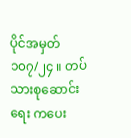ပိုင်အမှတ် ၁၀၇/၂၄ ။ တပ်သားစုဆောင်းရေး ကပေး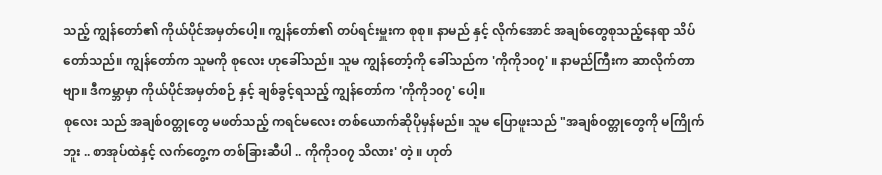သည့် ကျွန်တော်၏ ကိုယ်ပိုင်အမှတ်ပေါ့။ ကျွန်တော်၏ တပ်ရင်းမှူးက စုစု။ နာမည် နှင့် လိုက်အောင် အချစ်တွေစုသည့်နေရာ သိပ်တော်သည်။ ကျွန်တော်က သူမကို စုလေး ဟုခေါ်သည်။ သူမ ကျွန်တော့်ကို ခေါ်သည်က 'ကိုကို၁၀၇' ။ နာမည်ကြီးက ဆာလိုက်တာဗျာ။ ဒီကမ္ဘာမှာ ကိုယ်ပိုင်အမှတ်စဉ် နှင့် ချစ်ခွင့်ရသည့် ကျွန်တော်က 'ကိုကို၁၀၇' ပေါ့။
စုလေး သည် အချစ်၀တ္တုတွေ မဖတ်သည့် ကရင်မလေး တစ်ယောက်ဆိုပိုမှန်မည်။ သူမ ပြောဖူးသည် "အချစ်၀တ္တုတွေကို မကြိုက်ဘူး .. စာအုပ်ထဲနှင့် လက်တွေ့က တစ်ခြားဆီပါ .. ကိုကို၁၀၇ သိလား' တဲ့ ။ ဟုတ်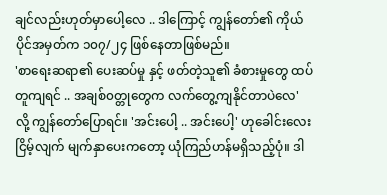ချင်လည်းဟုတ်မှာပေါ့လေ .. ဒါကြောင့် ကျွန်တော်၏ ကိုယ်ပိုင်အမှတ်က ၁၀၇/၂၄ ဖြစ်နေတာဖြစ်မည်။
'စာရေးဆရာ၏ ပေးဆပ်မှု နှင့် ဖတ်တဲ့သူ၏ ခံစားမှုတွေ ထပ်တူကျရင် .. အချစ်၀တ္တုတွေက လက်တွေ့ကျနိုင်တာပဲလေ' လို့ ကျွန်တော်ပြောရင်။ 'အင်းပေါ့ .. အင်းပေါ့' ဟုခေါင်းလေးငြိမ့်လျက် မျက်နှာပေးကတော့ ယုံကြည်ဟန်မရှိသည့်ပုံ။ ဒါ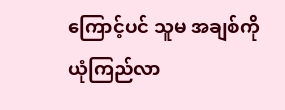ကြောင့်ပင် သူမ အချစ်ကို ယုံကြည်လာ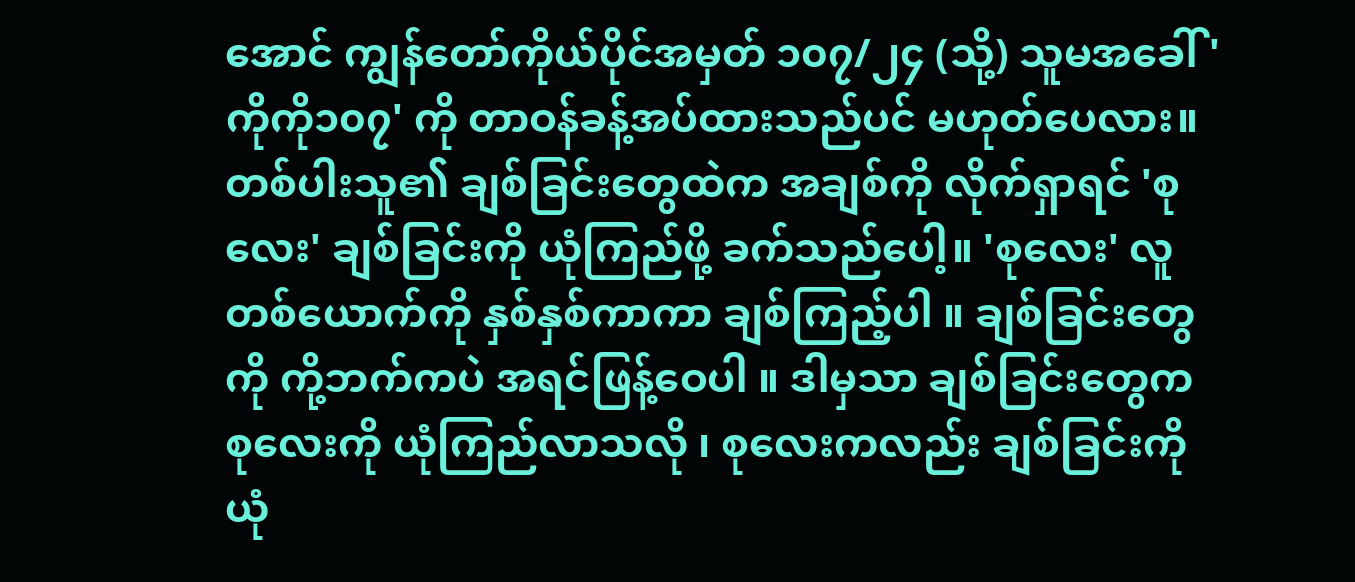အောင် ကျွန်တော်ကိုယ်ပိုင်အမှတ် ၁၀၇/၂၄ (သို့) သူမအခေါ် 'ကိုကို၁၀၇' ကို တာဝန်ခန့်အပ်ထားသည်ပင် မဟုတ်ပေလား။ တစ်ပါးသူ၏ ချစ်ခြင်းတွေထဲက အချစ်ကို လိုက်ရှာရင် 'စုလေး' ချစ်ခြင်းကို ယုံကြည်ဖို့ ခက်သည်ပေါ့။ 'စုလေး' လူတစ်ယောက်ကို နှစ်နှစ်ကာကာ ချစ်ကြည့်ပါ ။ ချစ်ခြင်းတွေကို ကို့ဘက်ကပဲ အရင်ဖြန့်ဝေပါ ။ ဒါမှသာ ချစ်ခြင်းတွေက စုလေးကို ယုံကြည်လာသလို ၊ စုလေးကလည်း ချစ်ခြင်းကို ယုံ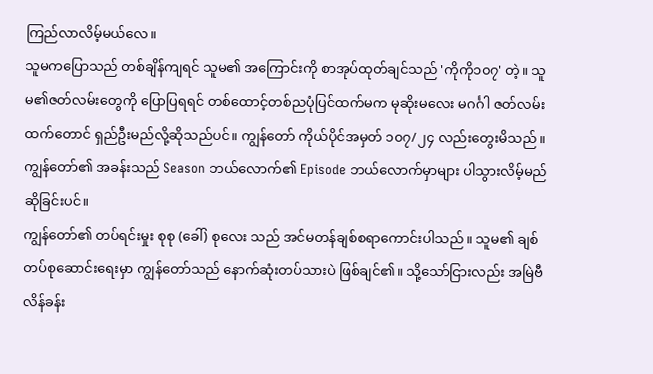ကြည်လာလိမ့်မယ်လေ။
သူမကပြောသည် တစ်ချိန်ကျရင် သူမ၏ အကြောင်းကို စာအုပ်ထုတ်ချင်သည် 'ကိုကို၁၀၇' တဲ့။ သူမ၏ဇတ်လမ်းတွေကို ပြောပြရရင် တစ်ထောင့်တစ်ညပုံပြင်ထက်မက မုဆိုးမလေး မဂင်္ဂါ ဇတ်လမ်းထက်တောင် ရှည်ဦးမည်လို့ဆိုသည်ပင်။ ကျွန်တော် ကိုယ်ပိုင်အမှတ် ၁၀၇/၂၄ လည်းတွေးမိသည်။ ကျွန်တော်၏ အခန်းသည် Season ဘယ်လောက်၏ Episode ဘယ်လောက်မှာများ ပါသွားလိမ့်မည်ဆိုခြင်းပင်။
ကျွန်တော်၏ တပ်ရင်းမှုး စုစု (ခေါ်) စုလေး သည် အင်မတန်ချစ်စရာကောင်းပါသည်။ သူမ၏ ချစ်တပ်စုဆောင်းရေးမှာ ကျွန်တော်သည် နောက်ဆုံးတပ်သားပဲ ဖြစ်ချင်၏။ သို့သော်ငြားလည်း အမြဲဗီလိန်ခန်း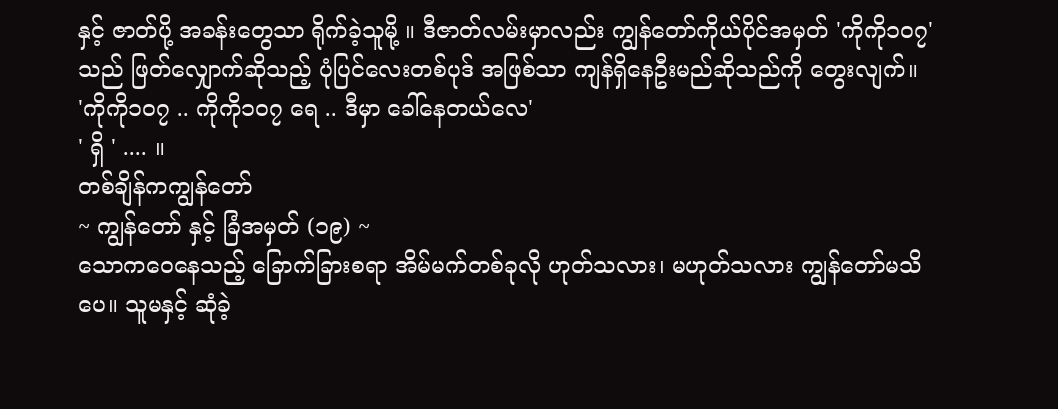နှင့် ဇာတ်ပို့ အခန်းတွေသာ ရိုက်ခဲ့သူမို့ ။ ဒီဇာတ်လမ်းမှာလည်း ကျွန်တော်ကိုယ်ပိုင်အမှတ် 'ကိုကို၁၀၇' သည် ဖြတ်လျှောက်ဆိုသည့် ပုံပြင်လေးတစ်ပုဒ် အဖြစ်သာ ကျန်ရှိနေဦးမည်ဆိုသည်ကို တွေးလျက်။
'ကိုကို၁၀၇ .. ကိုကို၁၀၇ ရေ .. ဒီမှာ ခေါ်နေတယ်လေ'
' ရှိ ' .... ။
တစ်ချိန်ကကျွန်တော်
~ ကျွန်တော် နှင့် ခြံအမှတ် (၁၉) ~
သောကဝေနေသည့် ခြောက်ခြားစရာ အိမ်မက်တစ်ခုလို ဟုတ်သလား၊ မဟုတ်သလား ကျွန်တော်မသိပေ။ သူမနှင့် ဆုံခဲ့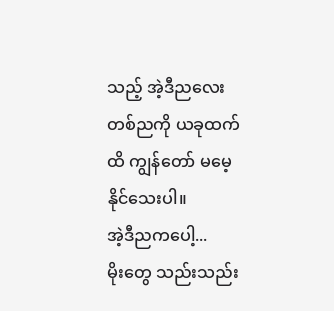သည့် အဲ့ဒီညလေးတစ်ညကို ယခုထက်ထိ ကျွန်တော် မမေ့နိုင်သေးပါ။
အဲ့ဒီညကပေါ့...
မိုးတွေ သည်းသည်း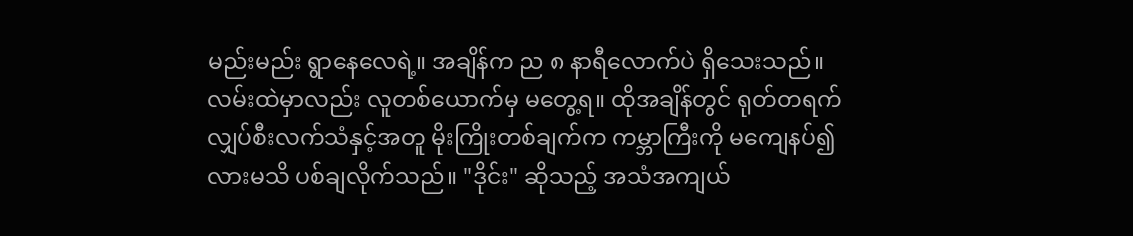မည်းမည်း ရွာနေလေရဲ့။ အချိန်က ည ၈ နာရီလောက်ပဲ ရှိသေးသည်။ လမ်းထဲမှာလည်း လူတစ်ယောက်မှ မတွေ့ရ။ ထိုအချိန်တွင် ရုတ်တရက် လျှပ်စီးလက်သံနှင့်အတူ မိုးကြိုးတစ်ချက်က ကမ္ဘာကြီးကို မကျေနပ်၍လားမသိ ပစ်ချလိုက်သည်။ "ဒိုင်း" ဆိုသည့် အသံအကျယ်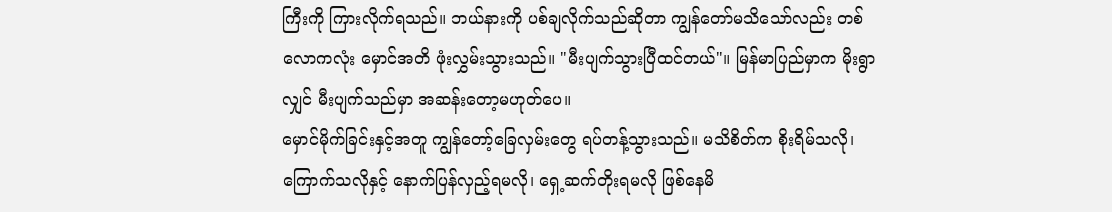ကြီးကို ကြားလိုက်ရသည်။ ဘယ်နားကို ပစ်ချလိုက်သည်ဆိုတာ ကျွန်တော်မသိသော်လည်း တစ်လောကလုံး မှောင်အတိ ဖုံးလွှမ်းသွားသည်။ "မီးပျက်သွားပြီထင်တယ်"။ မြန်မာပြည်မှာက မိုးရွာလျှင် မီးပျက်သည်မှာ အဆန်းတော့မဟုတ်ပေ။
မှောင်မိုက်ခြင်းနှင့်အတူ ကျွန်တော့်ခြေလှမ်းတွေ ရပ်တန့်သွားသည်။ မသိစိတ်က စိုးရိမ်သလို၊ ကြောက်သလိုနှင့် နောက်ပြန်လှည့်ရမလို၊ ရှေ့ဆက်တိုးရမလို ဖြစ်နေမိ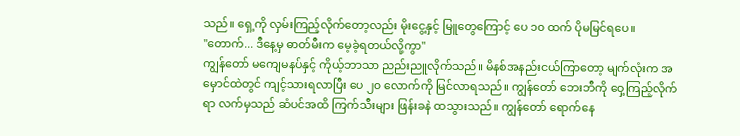သည်။ ရှေ့ကို လှမ်းကြည့်လိုက်တော့လည်း မိုးငွေ့နှင့် မြူတွေကြောင့် ပေ ၁၀ ထက် ပိုမမြင်ရပေ။
"တောက်... ဒီနေ့မှ ဓာတ်မီးက မေ့ခဲ့ရတယ်လို့ကွာ"
ကျွန်တော် မကျေမနပ်နှင့် ကိုယ့်ဘာသာ ညည်းညူလိုက်သည်။ မိနစ်အနည်းငယ်ကြာတော့ မျက်လုံးက အမှောင်ထဲတွင် ကျင့်သားရလာပြီး ပေ ၂၀ လောက်ကို မြင်လာရသည်။ ကျွန်တော် ဘေးဘီကို ဝှေ့ကြည့်လိုက်ရာ လက်မှသည် ဆံပင်အထိ ကြက်သီးများ ဖြန်းခနဲ ထသွားသည်။ ကျွန်တော် ရောက်နေ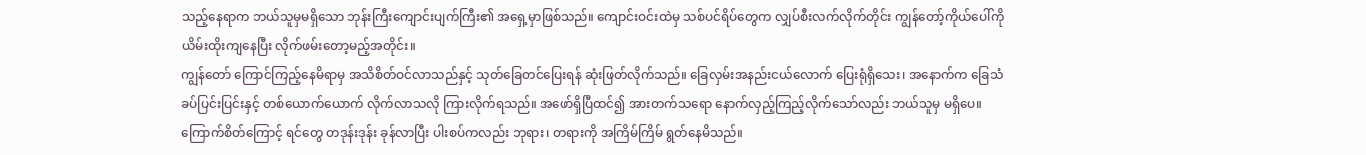သည့်နေရာက ဘယ်သူမှမရှိသော ဘုန်းကြီးကျောင်းပျက်ကြီး၏ အရှေ့မှာဖြစ်သည်။ ကျောင်းဝင်းထဲမှ သစ်ပင်ရိပ်တွေက လျှပ်စီးလက်လိုက်တိုင်း ကျွန်တော့်ကိုယ်ပေါ်ကို ယိမ်းထိုးကျနေပြီး လိုက်ဖမ်းတော့မည့်အတိုင်း။
ကျွန်တော် ကြောင်ကြည့်နေမိရာမှ အသိစိတ်ဝင်လာသည်နှင့် သုတ်ခြေတင်ပြေးရန် ဆုံးဖြတ်လိုက်သည်။ ခြေလှမ်းအနည်းငယ်လောက် ပြေးရုံရှိသေး၊ အနောက်က ခြေသံခပ်ပြင်းပြင်းနှင့် တစ်ယောက်ယောက် လိုက်လာသလို ကြားလိုက်ရသည်။ အဖော်ရှိပြီထင်၍ အားတက်သရော နောက်လှည့်ကြည့်လိုက်သော်လည်း ဘယ်သူမှ မရှိပေ။ ကြောက်စိတ်ကြောင့် ရင်တွေ တဒုန်းဒုန်း ခုန်လာပြီး ပါးစပ်ကလည်း ဘုရား၊ တရားကို အကြိမ်ကြိမ် ရွတ်နေမိသည်။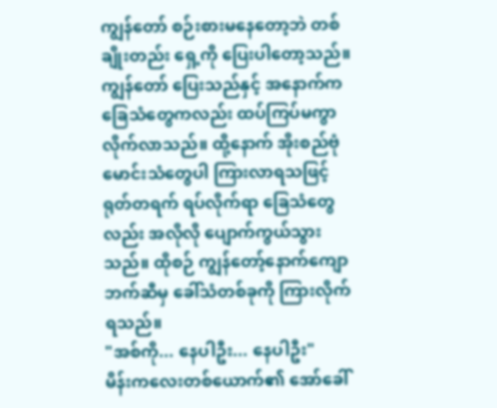ကျွန်တော် စဉ်းစားမနေတော့ဘဲ တစ်ချိုးတည်း ရှေ့ကို ပြေးပါတော့သည်။ ကျွန်တော် ပြေးသည်နှင့် အနောက်က ခြေသံတွေကလည်း ထပ်ကြပ်မကွာ လိုက်လာသည်။ ထို့နောက် အိုးစည်ဗုံမောင်းသံတွေပါ ကြားလာရသဖြင့် ရုတ်တရက် ရပ်လိုက်ရာ ခြေသံတွေလည်း အလိုလို ပျောက်ကွယ်သွားသည်။ ထိုစဉ် ကျွန်တော့်နောက်ကျောဘက်ဆီမှ ခေါ်သံတစ်ခုကို ကြားလိုက်ရသည်။
"အစ်ကို... နေပါဦး... နေပါဦး"
မိန်းကလေးတစ်ယောက်၏ အော်ခေါ်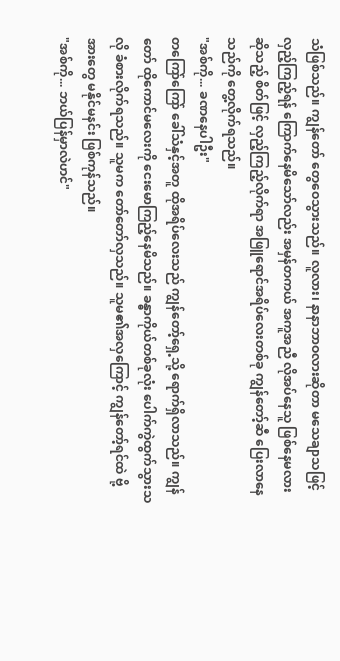သံဖြစ်သည်။ ကျွန်တော် တွေဝေသွားသည်။ လူလား၊ နာနာဘာဝလားဆိုတာ မသေချာသဖြင့် လှည့်ကြည့်ရန် ကြောက်နေမိသော်လည်း အမှန်တကယ် အကူအညီ လိုအပ်နေသူ ဖြစ်နေမလားဆိုသည့် စိတ်ဖြင့် လှည့်ကြည့်လိုက်ရာ အဖြူရောင်အရိပ်လေးတစ်ခု ကျွန်တော့်ဆီ ပြေးလာနေသည်ကို တွေ့လိုက်ရသည်။
"အစ်ကို... ခဏနေပါဦး"
တကြော်ကြော် ခေါ်သံနှင့်အတူ ထိုအရိပ်လေးသည် ကျွန်တော့်ရှေ့သို့ ရောက်ရှိလာသည်။ ကျွန်တော် ထိုကောင်မလေးကို ငေးမောကြည့်နေမိသည်။ ခန္ဓာကိုယ်တစ်ခုလုံး ပေါက်ကွဲထွက်သွားသလို ခံစားလိုက်ရသည်။ သူမက တော်တော်လှသည်။ သူမ၏အလှကြောင့် ကျွန်တော့်ရင်ထဲ ဗို့အားတွေ မနိုင်မနင်း ဖြစ်ကုန်သည်။
"အစ်ကို... ဘယ်ပြန်မှာလဲဟင်"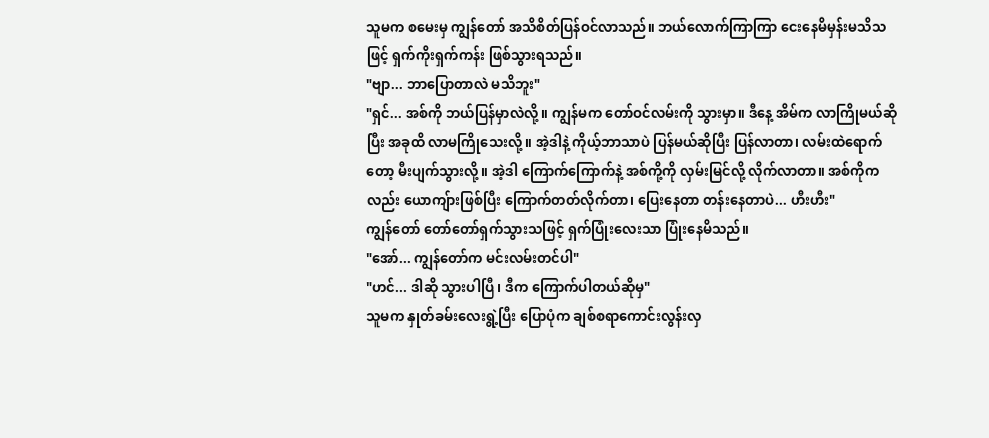သူမက စမေးမှ ကျွန်တော် အသိစိတ်ပြန်ဝင်လာသည်။ ဘယ်လောက်ကြာကြာ ငေးနေမိမှန်းမသိသဖြင့် ရှက်ကိုးရှက်ကန်း ဖြစ်သွားရသည်။
"ဗျာ... ဘာပြောတာလဲ မသိဘူး"
"ရှင်... အစ်ကို ဘယ်ပြန်မှာလဲလို့။ ကျွန်မက တော်ဝင်လမ်းကို သွားမှာ။ ဒီနေ့ အိမ်က လာကြိုမယ်ဆိုပြီး အခုထိ လာမကြိုသေးလို့။ အဲ့ဒါနဲ့ ကိုယ့်ဘာသာပဲ ပြန်မယ်ဆိုပြီး ပြန်လာတာ၊ လမ်းထဲရောက်တော့ မီးပျက်သွားလို့။ အဲ့ဒါ ကြောက်ကြောက်နဲ့ အစ်ကို့ကို လှမ်းမြင်လို့ လိုက်လာတာ။ အစ်ကိုကလည်း ယောကျ်ားဖြစ်ပြီး ကြောက်တတ်လိုက်တာ၊ ပြေးနေတာ တန်းနေတာပဲ... ဟီးဟီး"
ကျွန်တော် တော်တော်ရှက်သွားသဖြင့် ရှက်ပြုံးလေးသာ ပြုံးနေမိသည်။
"အော်... ကျွန်တော်က မင်းလမ်းတင်ပါ"
"ဟင်... ဒါဆို သွားပါပြီ၊ ဒီက ကြောက်ပါတယ်ဆိုမှ"
သူမက နှုတ်ခမ်းလေးရွဲ့ပြီး ပြောပုံက ချစ်စရာကောင်းလွန်းလှ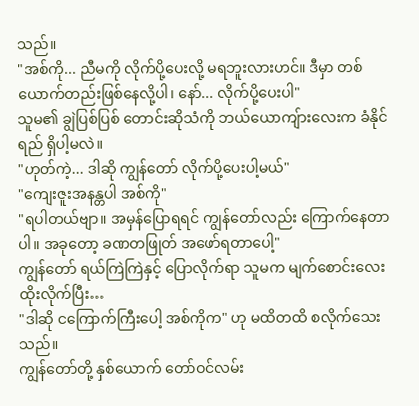သည်။
"အစ်ကို... ညီမကို လိုက်ပို့ပေးလို့ မရဘူးလားဟင်။ ဒီမှာ တစ်ယောက်တည်းဖြစ်နေလို့ပါ၊ နော်... လိုက်ပို့ပေးပါ"
သူမ၏ ချွဲပြစ်ပြစ် တောင်းဆိုသံကို ဘယ်ယောကျ်ားလေးက ခံနိုင်ရည် ရှိပါ့မလဲ။
"ဟုတ်ကဲ့... ဒါဆို ကျွန်တော် လိုက်ပို့ပေးပါ့မယ်"
"ကျေးဇူးအနန္တပါ အစ်ကို"
"ရပါတယ်ဗျာ။ အမှန်ပြောရရင် ကျွန်တော်လည်း ကြောက်နေတာပါ။ အခုတော့ ခဏတဖြုတ် အဖော်ရတာပေါ့"
ကျွန်တော် ရယ်ကြဲကြဲနှင့် ပြောလိုက်ရာ သူမက မျက်စောင်းလေး ထိုးလိုက်ပြီး…
"ဒါဆို ငကြောက်ကြီးပေါ့ အစ်ကိုက" ဟု မထိတထိ စလိုက်သေးသည်။
ကျွန်တော်တို့ နှစ်ယောက် တော်ဝင်လမ်း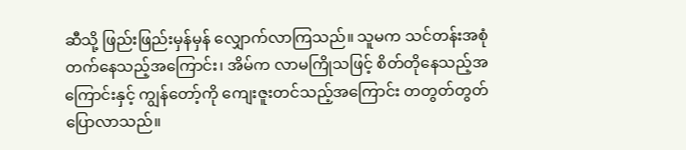ဆီသို့ ဖြည်းဖြည်းမှန်မှန် လျှောက်လာကြသည်။ သူမက သင်တန်းအစုံ တက်နေသည့်အကြောင်း၊ အိမ်က လာမကြိုသဖြင့် စိတ်တိုနေသည့်အကြောင်းနှင့် ကျွန်တော့်ကို ကျေးဇူးတင်သည့်အကြောင်း တတွတ်တွတ် ပြောလာသည်။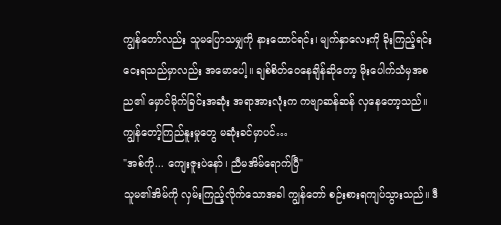ကျွန်တော်လည်း သူမပြောသမျှကို နားထောင်ရင်း၊ မျက်နှာလေးကို ခိုးကြည့်ရင်း ငေးရသည်မှာလည်း အမောပေါ့။ ချစ်စိတ်ဝေနေချိန်ဆိုတော့ မိုးပေါက်သံမှအစ ည၏ မှောင်မိုက်ခြင်းအဆုံး အရာအားလုံးက ကဗျာဆန်ဆန် လှနေတော့သည်။
ကျွန်တော့်ကြည်နူးမှုတွေ မဆုံးခင်မှာပင်…
"အစ်ကို... ကျေးဇူးပဲနော်၊ ညီမအိမ်ရောက်ပြီ"
သူမ၏အိမ်ကို လှမ်းကြည့်လိုက်သောအခါ ကျွန်တော် စဉ်းစားရကျပ်သွားသည်။ ဒီ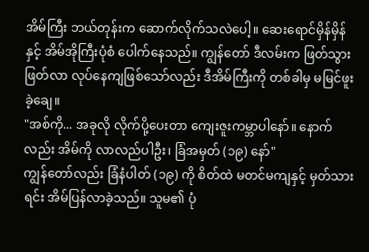အိမ်ကြီး ဘယ်တုန်းက ဆောက်လိုက်သလဲပေါ့။ ဆေးရောင်မှိန်မှိန်နှင့် အိမ်အိုကြီးပုံစံ ပေါက်နေသည်။ ကျွန်တော် ဒီလမ်းက ဖြတ်သွားဖြတ်လာ လုပ်နေကျဖြစ်သော်လည်း ဒီအိမ်ကြီးကို တစ်ခါမှ မမြင်ဖူးခဲ့ချေ။
"အစ်ကို... အခုလို လိုက်ပို့ပေးတာ ကျေးဇူးကမ္ဘာပါနော်။ နောက်လည်း အိမ်ကို လာလည်ပါဦး၊ ခြံအမှတ် (၁၉) နော်"
ကျွန်တော်လည်း ခြံနံပါတ် (၁၉) ကို စိတ်ထဲ မတင်မကျနှင့် မှတ်သားရင်း အိမ်ပြန်လာခဲ့သည်။ သူမ၏ ပုံ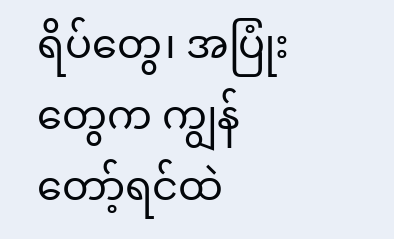ရိပ်တွေ၊ အပြုံးတွေက ကျွန်တော့်ရင်ထဲ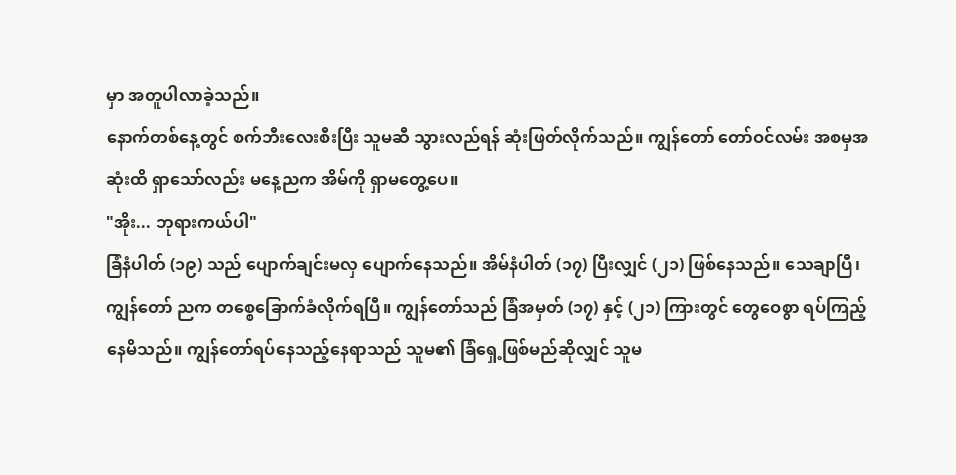မှာ အတူပါလာခဲ့သည်။
နောက်တစ်နေ့တွင် စက်ဘီးလေးစီးပြီး သူမဆီ သွားလည်ရန် ဆုံးဖြတ်လိုက်သည်။ ကျွန်တော် တော်ဝင်လမ်း အစမှအဆုံးထိ ရှာသော်လည်း မနေ့ညက အိမ်ကို ရှာမတွေ့ပေ။
"အိုး... ဘုရားကယ်ပါ"
ခြံနံပါတ် (၁၉) သည် ပျောက်ချင်းမလှ ပျောက်နေသည်။ အိမ်နံပါတ် (၁၇) ပြီးလျှင် (၂၁) ဖြစ်နေသည်။ သေချာပြီ၊ ကျွန်တော် ညက တစ္စေခြောက်ခံလိုက်ရပြီ။ ကျွန်တော်သည် ခြံအမှတ် (၁၇) နှင့် (၂၁) ကြားတွင် တွေဝေစွာ ရပ်ကြည့်နေမိသည်။ ကျွန်တော်ရပ်နေသည့်နေရာသည် သူမ၏ ခြံရှေ့ဖြစ်မည်ဆိုလျှင် သူမ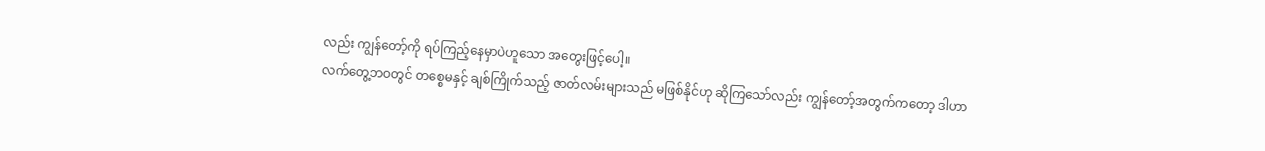လည်း ကျွန်တော့်ကို ရပ်ကြည့်နေမှာပဲဟူသော အတွေးဖြင့်ပေါ့။
လက်တွေ့ဘဝတွင် တစ္စေမနှင့် ချစ်ကြိုက်သည့် ဇာတ်လမ်းများသည် မဖြစ်နိုင်ဟု ဆိုကြသော်လည်း ကျွန်တော့်အတွက်ကတော့ ဒါဟာ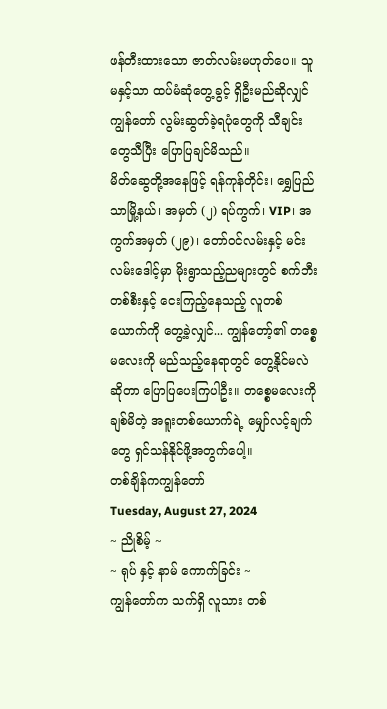ဖန်တီးထားသော ဇာတ်လမ်းမဟုတ်ပေ။ သူမနှင့်သာ ထပ်မံဆုံတွေ့ခွင့် ရှိဦးမည်ဆိုလျှင် ကျွန်တော် လွမ်းဆွတ်ခဲ့ရပုံတွေကို သီချင်းတွေသီပြီး ပြောပြချင်မိသည်။
မိတ်ဆွေတို့အနေဖြင့် ရန်ကုန်တိုင်း၊ ရွှေပြည်သာမြို့နယ်၊ အမှတ် (၂) ရပ်ကွက်၊ VIP၊ အကွက်အမှတ် (၂၉)၊ တော်ဝင်လမ်းနှင့် မင်းလမ်းဒေါင့်မှာ မိုးရွာသည့်ညများတွင် စက်ဘီးတစ်စီးနှင့် ငေးကြည့်နေသည့် လူတစ်ယောက်ကို တွေ့ခဲ့လျှင်... ကျွန်တော့်၏ တစ္စေမလေးကို မည်သည့်နေရာတွင် တွေ့နိုင်မလဲဆိုတာ ပြောပြပေးကြပါဦး။ တစ္စေမလေးကို ချစ်မိတဲ့ အရူးတစ်ယောက်ရဲ့ မျှော်လင့်ချက်တွေ ရှင်သန်နိုင်ဖို့အတွက်ပေါ့။
တစ်ချိန်ကကျွန်တော်
Tuesday, August 27, 2024
~ ညိုစိမ့် ~
~ ရုပ် နှင့် နာမ် ကောက်ခြင်း ~
ကျွန်တော်က သက်ရှိ လူသား တစ်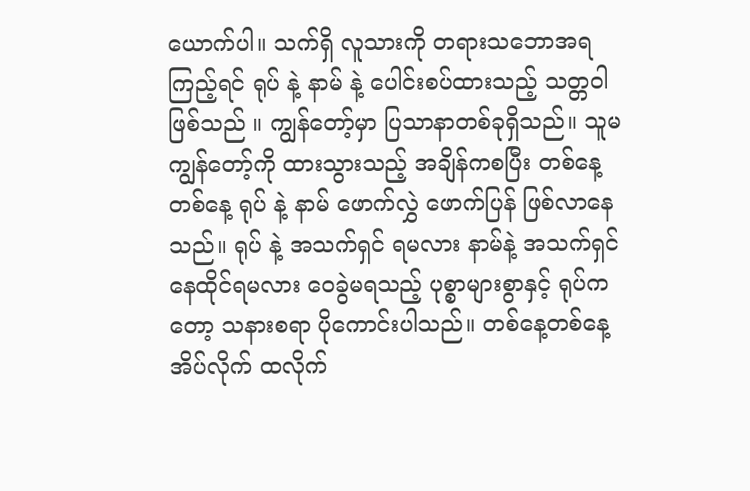ယောက်ပါ။ သက်ရှိ လူသားကို တရားသဘောအရကြည့်ရင် ရုပ် နဲ့ နာမ် နဲ့ ပေါင်းစပ်ထားသည့် သတ္တဝါ ဖြစ်သည် ။ ကျွန်တော့်မှာ ပြသာနာတစ်ခုရှိသည်။ သူမ ကျွန်တော့်ကို ထားသွားသည့် အချိန်ကစပြီး တစ်နေ့တစ်နေ့ ရုပ် နဲ့ နာမ် ဖောက်လွှဲ ဖောက်ပြန် ဖြစ်လာနေသည်။ ရုပ် နဲ့ အသက်ရှင် ရမလား နာမ်နဲ့ အသက်ရှင် နေထိုင်ရမလား ဝေခွဲမရသည့် ပုစ္စာများစွာနှင့် ရုပ်ကတော့ သနားစရာ ပိုကောင်းပါသည်။ တစ်နေ့တစ်နေ့ အိပ်လိုက် ထလိုက်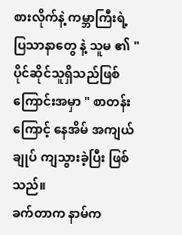စားလိုက်နဲ့ ကမ္ဘာကြီးရဲ့ ပြသာနာတွေ နဲ့ သူမ ၏ " ပိုင်ဆိုင်သူရှိသည်ဖြစ်ကြောင်းအမှာ " စာတန်းကြောင့် နေအိမ် အကျယ်ချုပ် ကျသွားခဲ့ပြီး ဖြစ်သည်။
ခက်တာက နာမ်က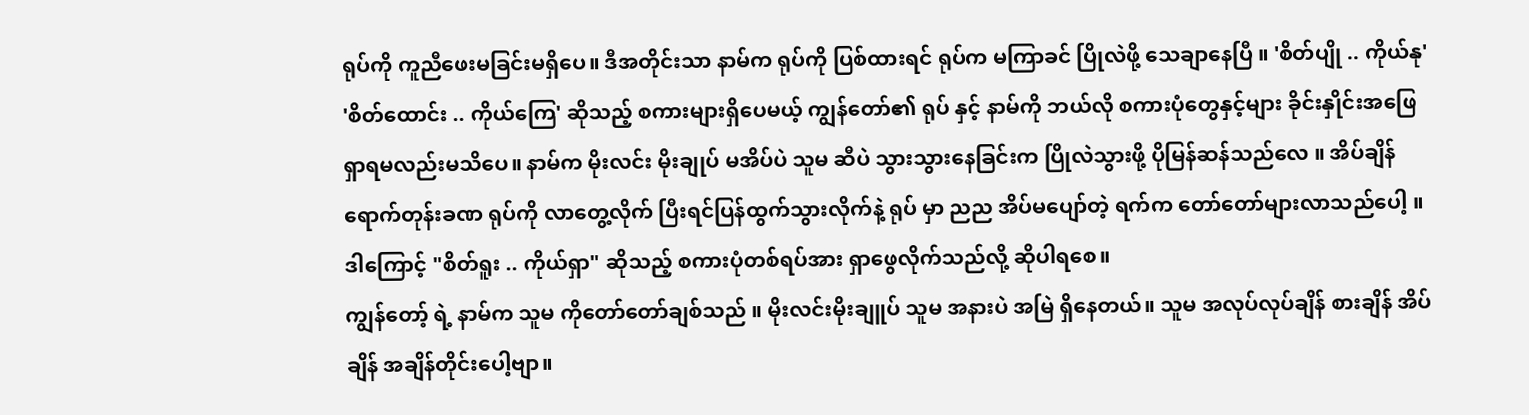ရုပ်ကို ကူညီဖေးမခြင်းမရှိပေ။ ဒီအတိုင်းသာ နာမ်က ရုပ်ကို ပြစ်ထားရင် ရုပ်က မကြာခင် ပြိုလဲဖို့ သေချာနေပြီ ။ 'စိတ်ပျို .. ကိုယ်နု' 'စိတ်ထောင်း .. ကိုယ်ကြေ' ဆိုသည့် စကားများရှိပေမယ့် ကျွန်တော်၏ ရုပ် နှင့် နာမ်ကို ဘယ်လို စကားပုံတွေနှင့်များ ခိုင်းနှိုင်းအဖြေရှာရမလည်းမသိပေ။ နာမ်က မိုးလင်း မိုးချုပ် မအိပ်ပဲ သူမ ဆီပဲ သွားသွားနေခြင်းက ပြိုလဲသွားဖို့ ပိုမြန်ဆန်သည်လေ ။ အိပ်ချိန်ရောက်တုန်းခဏ ရုပ်ကို လာတွေ့လိုက် ပြီးရင်ပြန်ထွက်သွားလိုက်နဲ့ ရုပ် မှာ ညည အိပ်မပျော်တဲ့ ရက်က တော်တော်များလာသည်ပေါ့ ။ ဒါကြောင့် "စိတ်ရူး .. ကိုယ်ရှာ" ဆိုသည့် စကားပုံတစ်ရပ်အား ရှာဖွေလိုက်သည်လို့ ဆိုပါရစေ။
ကျွန်တော့် ရဲ့ နာမ်က သူမ ကိုတော်တော်ချစ်သည် ။ မိုးလင်းမိုးချူပ် သူမ အနားပဲ အမြဲ ရှိနေတယ်။ သူမ အလုပ်လုပ်ချိန် စားချိန် အိပ်ချိန် အချိန်တိုင်းပေါ့ဗျာ။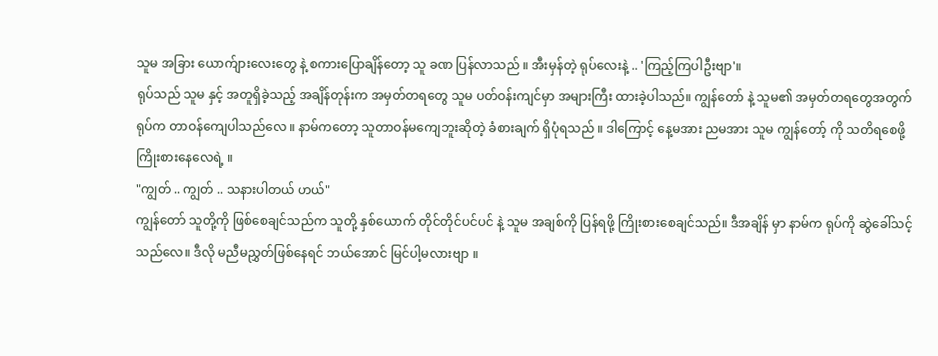သူမ အခြား ယောက်ျားလေးတွေ နဲ့ စကားပြောချိန်တော့ သူ ခဏ ပြန်လာသည် ။ အီးမှန်တဲ့ ရုပ်လေးနဲ့ .. 'ကြည့်ကြပါဦးဗျာ'။
ရုပ်သည် သူမ နှင့် အတူရှိခဲ့သည့် အချိန်တုန်းက အမှတ်တရတွေ သူမ ပတ်ဝန်းကျင်မှာ အများကြီး ထားခဲ့ပါသည်။ ကျွန်တော် နဲ့ သူမ၏ အမှတ်တရတွေအတွက် ရုပ်က တာဝန်ကျေပါသည်လေ ။ နာမ်ကတော့ သူတာဝန်မကျေဘူးဆိုတဲ့ ခံစားချက် ရှိပုံရသည် ။ ဒါကြောင့် နေ့မအား ညမအား သူမ ကျွန်တော့် ကို သတိရစေဖို့ ကြိုးစားနေလေရဲ့ ။
"ကျွတ် .. ကျွတ် .. သနားပါတယ် ဟယ်"
ကျွန်တော် သူတို့ကို ဖြစ်စေချင်သည်က သူတို့ နှစ်ယောက် တိုင်တိုင်ပင်ပင် နဲ့ သူမ အချစ်ကို ပြန်ရဖို့ ကြိုးစားစေချင်သည်။ ဒီအချိန် မှာ နာမ်က ရုပ်ကို ဆွဲခေါ်သင့်သည်လေ။ ဒီလို မညီမညွှတ်ဖြစ်နေရင် ဘယ်အောင် မြင်ပါ့မလားဗျာ ။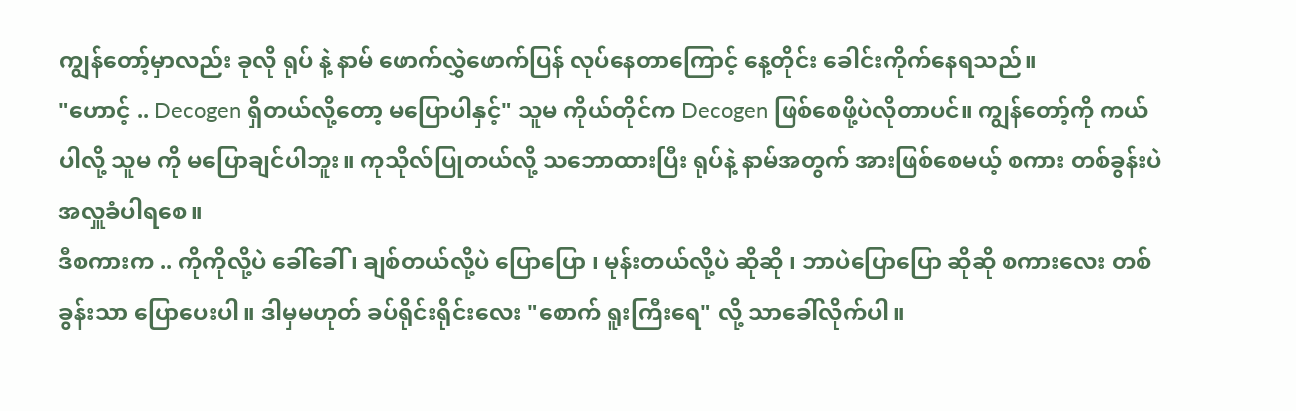ကျွန်တော့်မှာလည်း ခုလို ရုပ် နဲ့ နာမ် ဖောက်လွှဲဖောက်ပြန် လုပ်နေတာကြောင့် နေ့တိုင်း ခေါင်းကိုက်နေရသည်။
"ဟောင့် .. Decogen ရှိတယ်လို့တော့ မပြောပါနှင့်" သူမ ကိုယ်တိုင်က Decogen ဖြစ်စေဖို့ပဲလိုတာပင်။ ကျွန်တော့်ကို ကယ်ပါလို့ သူမ ကို မပြောချင်ပါဘူး။ ကုသိုလ်ပြုတယ်လို့ သဘောထားပြီး ရုပ်နဲ့ နာမ်အတွက် အားဖြစ်စေမယ့် စကား တစ်ခွန်းပဲ အလှူခံပါရစေ။
ဒီစကားက .. ကိုကိုလို့ပဲ ခေါ်ခေါ် ၊ ချစ်တယ်လို့ပဲ ပြောပြော ၊ မုန်းတယ်လို့ပဲ ဆိုဆို ၊ ဘာပဲပြောပြော ဆိုဆို စကားလေး တစ်ခွန်းသာ ပြောပေးပါ။ ဒါမှမဟုတ် ခပ်ရိုင်းရိုင်းလေး "စောက် ရူးကြီးရေ" လို့ သာခေါ်လိုက်ပါ။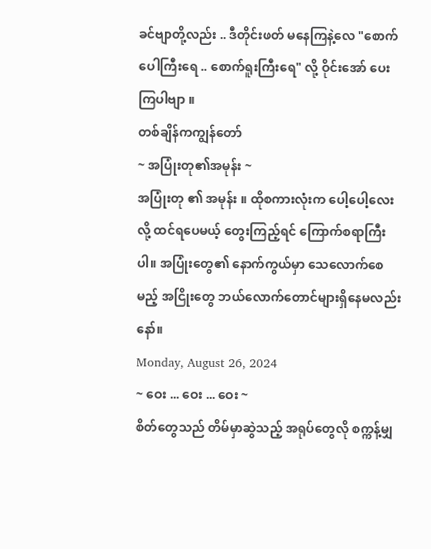ခင်ဗျာတို့လည်း .. ဒီတိုင်းဖတ် မနေကြနဲ့လေ "စောက်ပေါကြီးရေ .. စောက်ရူးကြီးရေ" လို့ ဝိုင်းအော် ပေးကြပါဗျာ ။
တစ်ချိန်ကကျွန်တော်
~ အပြုံးတု၏အမုန်း ~
အပြုံးတု ၏ အမုန်း ။ ထိုစကားလုံးက ပေါ့ပေါ့လေးလို့ ထင်ရပေမယ့် တွေးကြည့်ရင် ကြောက်စရာကြီးပါ။ အပြုံးတွေ၏ နောက်ကွယ်မှာ သေလောက်စေမည့် အငြိုးတွေ ဘယ်လောက်တောင်များရှိနေမလည်းနော်။
Monday, August 26, 2024
~ ဝေး ... ဝေး ... ဝေး ~
စိတ်တွေသည် တိမ်မှာဆွဲသည့် အရုပ်တွေလို စက္ကန့်မျှ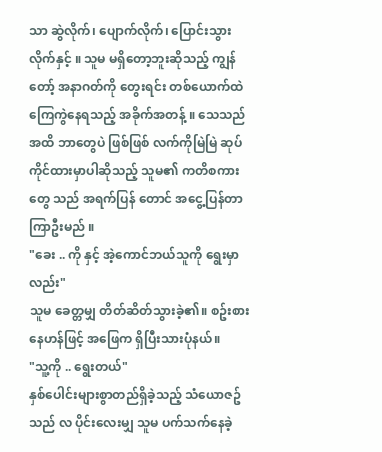သာ ဆွဲလိုက်၊ ပျောက်လိုက်၊ ပြောင်းသွားလိုက်နှင့် ။ သူမ မရှိတော့ဘူးဆိုသည့် ကျွန်တော့် အနာဂတ်ကို တွေးရင်း တစ်ယောက်ထဲ ကြေကွဲနေရသည့် အခိုက်အတန့် ။ သေသည်အထိ ဘာတွေပဲ ဖြစ်ဖြစ် လက်ကိုမြဲမြဲ ဆုပ်ကိုင်ထားမှာပါဆိုသည့် သူမ၏ ကတိစကားတွေ သည် အရက်ပြန် တောင် အငွေ့ပြန်တာ ကြာဦးမည် ။
"ခေး .. ကို နှင့် အဲ့ကောင်ဘယ်သူကို ရွေးမှာလည်း"
သူမ ခေတ္တမျှ တိတ်ဆိတ်သွားခဲ့၏။ စဥ်းစားနေဟန်ဖြင့် အဖြေက ရှိပြီးသားပုံနယ်။
"သူ့ကို .. ရွေးတယ်"
နှစ်ပေါင်းများစွာတည်ရှိခဲ့သည့် သံယောဇဥ်သည် လ ပိုင်းလေးမျှ သူမ ပက်သက်နေခဲ့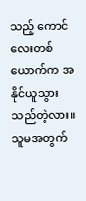သည့် ကောင်လေးတစ်ယောက်က အနိုင်ယူသွားသည်တဲ့လား။
သူမအတွက်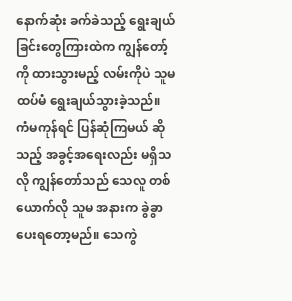နောက်ဆုံး ခက်ခဲသည့် ရွေးချယ်ခြင်းတွေကြားထဲက ကျွန်တော့်ကို ထားသွားမည့် လမ်းကိုပဲ သူမ ထပ်မံ ရွေးချယ်သွားခဲ့သည်။ ကံမကုန်ရင် ပြန်ဆုံကြမယ် ဆိုသည့် အခွင့်အရေးလည်း မရှိသလို ကျွန်တော်သည် သေလူ တစ်ယောက်လို သူမ အနားက ခွဲခွာပေးရတော့မည်။ သေကွဲ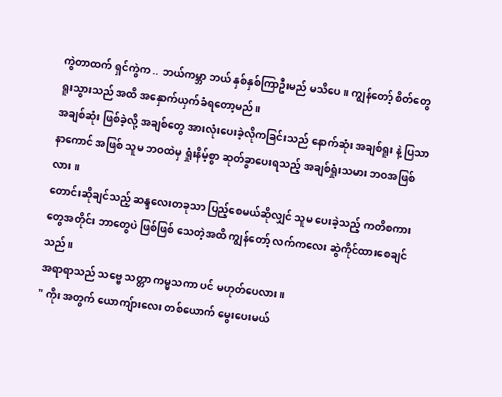ကွဲတာထက် ရှင်ကွဲက .. ဘယ်ကမ္ဘာ ဘယ် နှစ်နှစ်ကြာဦးမည် မသိပေ။ ကျွန်တော့် စိတ်တွေ ရူးသွားသည် အထိ အနှောက်ယှက်ခံရတော့မည်။
အချစ်ဆုံး ဖြစ်ခဲ့လို့ အချစ်တွေ အားလုံးပေးခဲ့လိုကခြင်းသည် နောက်ဆုံး အချစ်ရူး နဲ့ ပြသာနာကောင် အဖြစ် သူမ ဘဝထဲမှ ရှုံးနိမ့်စွာ ဆုတ်ခွာပေးရသည့် အချစ်ရှုံးသမား ဘဝအဖြစ်လား ။
တောင်းဆိုချင်သည့် ဆန္ဒလေးတခုသာ ပြည့်စေမယ်ဆိုလျှင် သူမ ပေးခဲ့သည့် ကတိစကားတွေအတိုင်း ဘာတွေပဲ ဖြစ်ဖြစ် သေတဲ့အထိ ကျွန်တော့် လက်ကလေး ဆွဲကိုင်ထားစေချင်သည်။
အရာရာသည် သဗ္ဗေ သတ္တာ ကမ္မသကာ ပင် မဟုတ်ပေလား။
" ကိုး အတွက် ယောကျ်ားလေး တစ်ယောက် မွေးပေးမယ်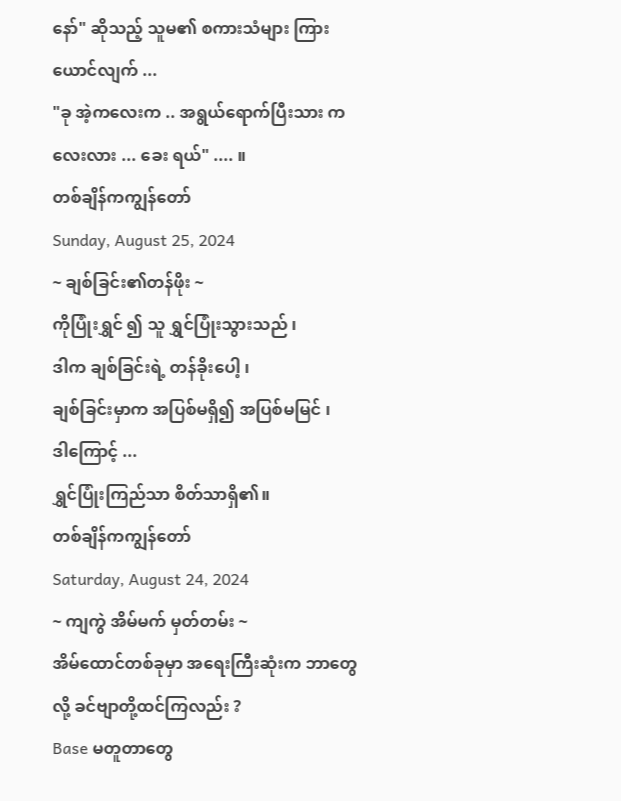နော်" ဆိုသည့် သူမ၏ စကားသံများ ကြားယောင်လျက် ...
"ခု အဲ့ကလေးက .. အရွယ်ရောက်ပြီးသား ကလေးလား ... ခေး ရယ်" .... ။
တစ်ချိန်ကကျွန်တော်
Sunday, August 25, 2024
~ ချစ်ခြင်း၏တန်ဖိုး ~
ကိုပြုံးရွှင် ၍ သူ ရွှင်ပြုံးသွားသည် ၊
ဒါက ချစ်ခြင်းရဲ့ တန်ခိုးပေါ့ ၊
ချစ်ခြင်းမှာက အပြစ်မရှိ၍ အပြစ်မမြင် ၊
ဒါကြောင့် ...
ရွှင်ပြုံးကြည်သာ စိတ်သာရှိ၏။
တစ်ချိန်ကကျွန်တော်
Saturday, August 24, 2024
~ ကျကွဲ အိမ်မက် မှတ်တမ်း ~
အိမ်ထောင်တစ်ခုမှာ အရေးကြီးဆုံးက ဘာတွေလို့ ခင်ဗျာတို့ထင်ကြလည်း ?
Base မတူတာတွေ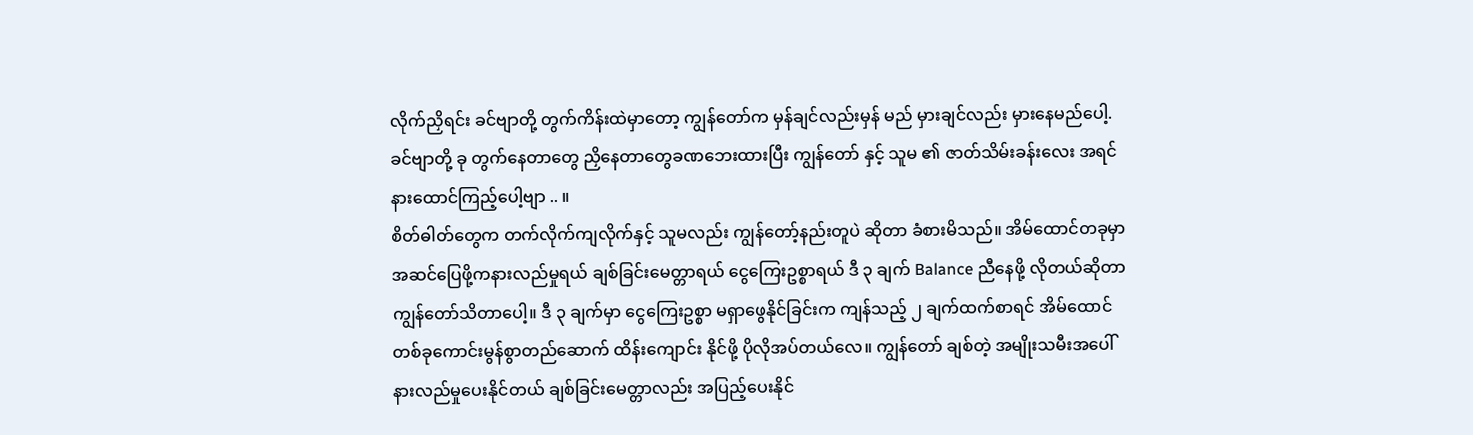လိုက်ညှိရင်း ခင်ဗျာတို့ တွက်ကိန်းထဲမှာတော့ ကျွန်တော်က မှန်ချင်လည်းမှန် မည် မှားချင်လည်း မှားနေမည်ပေါ့.
ခင်ဗျာတို့ ခု တွက်နေတာတွေ ညှိနေတာတွေခဏဘေးထားပြီး ကျွန်တော် နှင့် သူမ ၏ ဇာတ်သိမ်းခန်းလေး အရင်နားထောင်ကြည့်ပေါ့ဗျာ .. ။
စိတ်ဓါတ်တွေက တက်လိုက်ကျလိုက်နှင့် သူမလည်း ကျွန်တော့်နည်းတူပဲ ဆိုတာ ခံစားမိသည်။ အိမ်ထောင်တခုမှာ အဆင်ပြေဖို့ကနားလည်မှုရယ် ချစ်ခြင်းမေတ္တာရယ် ငွေကြေးဥစ္စာရယ် ဒီ ၃ ချက် Balance ညီနေဖို့ လိုတယ်ဆိုတာ ကျွန်တော်သိတာပေါ့။ ဒီ ၃ ချက်မှာ ငွေကြေးဥစ္စာ မရှာဖွေနိုင်ခြင်းက ကျန်သည့် ၂ ချက်ထက်စာရင် အိမ်ထောင် တစ်ခုကောင်းမွန်စွာတည်ဆောက် ထိန်းကျောင်း နိုင်ဖို့ ပိုလိုအပ်တယ်လေ။ ကျွန်တော် ချစ်တဲ့ အမျိုးသမီးအပေါ် နားလည်မှုပေးနိုင်တယ် ချစ်ခြင်းမေတ္တာလည်း အပြည့်ပေးနိုင်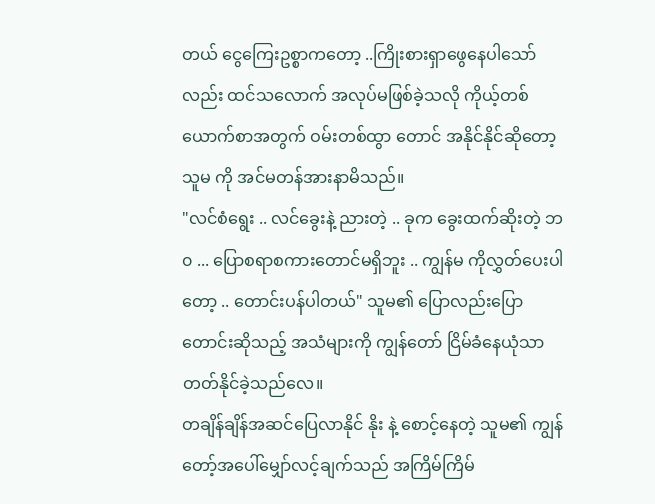တယ် ငွေကြေးဥစ္စာကတော့ ..ကြိုးစားရှာဖွေနေပါသော်လည်း ထင်သလောက် အလုပ်မဖြစ်ခဲ့သလို ကိုယ့်တစ်ယောက်စာအတွက် ဝမ်းတစ်ထွာ တောင် အနိုင်နိုင်ဆိုတော့ သူမ ကို အင်မတန်အားနာမိသည်။
"လင်စံရွေး .. လင်ခွေးနဲ့ ညားတဲ့ .. ခုက ခွေးထက်ဆိုးတဲ့ ဘ၀ ... ပြောစရာစကားတောင်မရှိဘူး .. ကျွန်မ ကိုလွှတ်ပေးပါတော့ .. တောင်းပန်ပါတယ်" သူမ၏ ပြောလည်းပြော တောင်းဆိုသည့် အသံများကို ကျွန်တော် ငြိမ်ခံနေယုံသာ တတ်နိုင်ခဲ့သည်လေ။
တချိန်ချိန်အဆင်ပြေလာနိုင် နိုး နဲ့ စောင့်နေတဲ့ သူမ၏ ကျွန်တော့်အပေါ်မျှော်လင့်ချက်သည် အကြိမ်ကြိမ်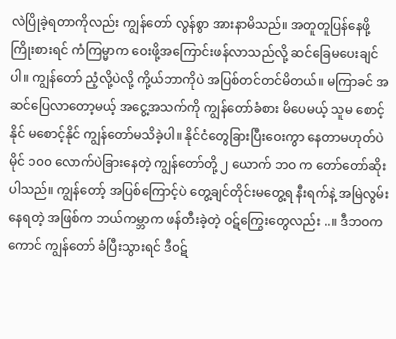လဲပြိုခဲ့ရတာကိုလည်း ကျွန်တော် လွန်စွာ အားနာမိသည်။ အတူတူပြန်နေဖို့ ကြိုးစားရင် ကံကြမ္မာက ဝေးဖို့အကြောင်းဖန်လာသည်လို့ ဆင်ခြေမပေးချင်ပါ။ ကျွန်တော် ညံ့လို့ပဲလို့ ကို့ယ်ဘာကိုပဲ အပြစ်တင်တင်မိတယ်။ မကြာခင် အဆင်ပြေလာတော့မယ့် အငွေ့အသက်ကို ကျွန်တော်ခံစား မိပေမယ့် သူမ စောင့်နိုင် မစောင့်နိုင် ကျွန်တော်မသိခဲ့ပါ။ နိုင်ငံတွေခြားပြီးဝေးကွာ နေတာမဟုတ်ပဲ မိုင် ၁၀၀ လောက်ပဲခြားနေတဲ့ ကျွန်တော်တို့ ၂ ယောက် ဘဝ က တော်တော်ဆိုးပါသည်။ ကျွန်တော့် အပြစ်ကြောင့်ပဲ တွေ့ချင်တိုင်းမတွေ့ရ နီးရက်နဲ့ အမြဲလွမ်းနေရတဲ့ အဖြစ်က ဘယ်ကမ္ဘာက ဖန်တီးခဲ့တဲ့ ဝဋ်ကြွေးတွေလည်း ..။ ဒီဘဝကကောင် ကျွန်တော် ခံပြီးသွားရင် ဒီ၀ဋ်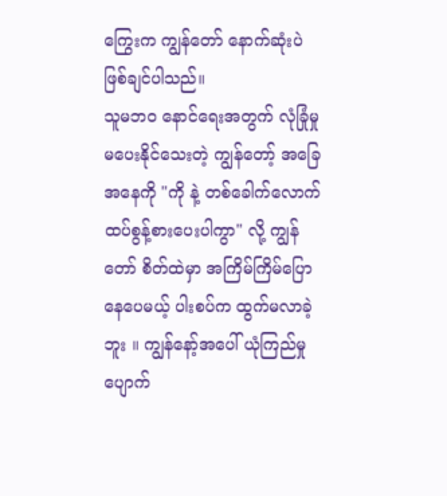ကြွေးက ကျွန်တော် နောက်ဆုံးပဲ ဖြစ်ချင်ပါသည်။
သူမဘဝ နောင်ရေးအတွက် လုံခြုံမှု မပေးနိုင်သေးတဲ့ ကျွန်တော့် အခြေအနေကို "ကို နဲ့ တစ်ခေါက်လောက် ထပ်စွန့်စားပေးပါကွာ" လို့ ကျွန်တော် စိတ်ထဲမှာ အကြိမ်ကြိမ်ပြောနေပေမယ့် ပါးစပ်က ထွက်မလာခဲ့ဘူး ။ ကျွန်နော့်အပေါ် ယုံကြည်မှု ပျောက်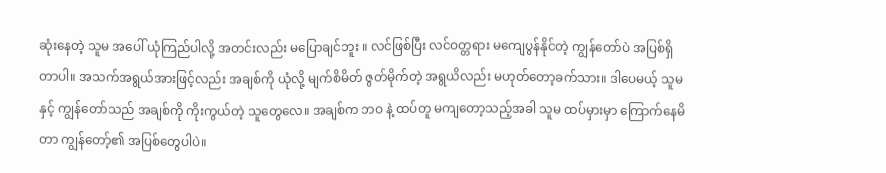ဆုံးနေတဲ့ သူမ အပေါ် ယုံကြည်ပါလို့ အတင်းလည်း မပြောချင်ဘူး ။ လင်ဖြစ်ပြီး လင်ဝတ္တရား မကျေပွန်နိုင်တဲ့ ကျွန်တော်ပဲ အပြစ်ရှိတာပါ။ အသက်အရွယ်အားဖြင့်လည်း အချစ်ကို ယုံလို့ မျက်စိမိတ် ဇွတ်မိုက်တဲ့ အရွယိလည်း မဟုတ်တော့ခက်သား။ ဒါပေမယ့် သူမ နှင့် ကျွန်တော်သည် အချစ်ကို ကိုးကွယ်တဲ့ သူတွေလေ။ အချစ်က ဘဝ နဲ့ ထပ်တူ မကျတော့သည့်အခါ သူမ ထပ်မှားမှာ ကြောက်နေမိတာ ကျွန်တော့်၏ အပြစ်တွေပါပဲ။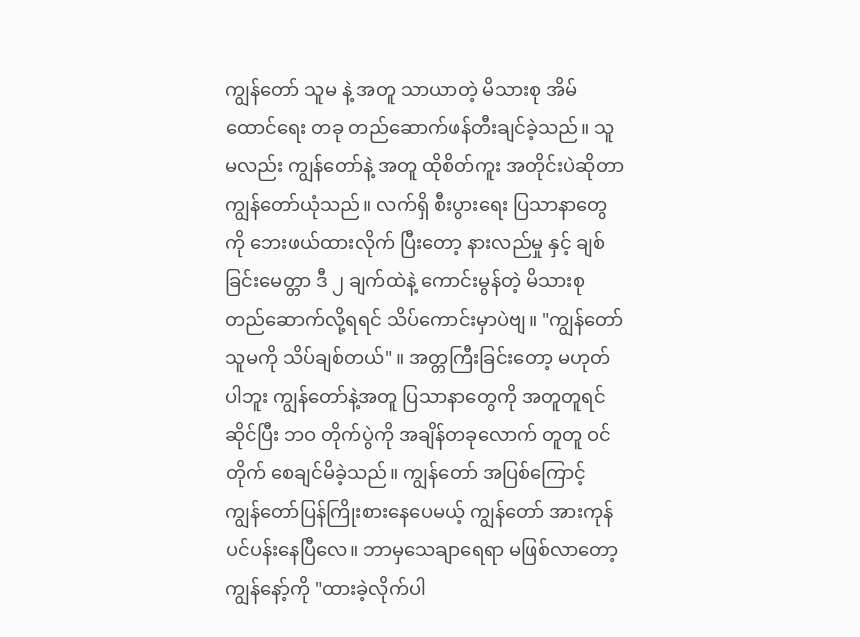ကျွန်တော် သူမ နဲ့ အတူ သာယာတဲ့ မိသားစု အိမ်ထောင်ရေး တခု တည်ဆောက်ဖန်တီးချင်ခဲ့သည်။ သူမလည်း ကျွန်တော်နဲ့ အတူ ထိုစိတ်ကူး အတိုင်းပဲဆိုတာ ကျွန်တော်ယုံသည်။ လက်ရှိ စီးပွားရေး ပြသာနာတွေကို ဘေးဖယ်ထားလိုက် ပြီးတော့ နားလည်မှု နှင့် ချစ်ခြင်းမေတ္တာ ဒီ ၂ ချက်ထဲနဲ့ ကောင်းမွန်တဲ့ မိသားစု တည်ဆောက်လို့ရရင် သိပ်ကောင်းမှာပဲဗျ။ "ကျွန်တော် သူမကို သိပ်ချစ်တယ်" ။ အတ္တကြီးခြင်းတော့ မဟုတ်ပါဘူး ကျွန်တော်နဲ့အတူ ပြသာနာတွေကို အတူတူရင်ဆိုင်ပြီး ဘဝ တိုက်ပွဲကို အချိန်တခုလောက် တူတူ ဝင်တိုက် စေချင်မိခဲ့သည်။ ကျွန်တော် အပြစ်ကြောင့် ကျွန်တော်ပြန်ကြိုးစားနေပေမယ့် ကျွန်တော် အားကုန်ပင်ပန်းနေပြီလေ။ ဘာမှသေချာရေရာ မဖြစ်လာတော့ ကျွန်နော့်ကို "ထားခဲ့လိုက်ပါ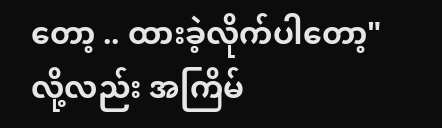တော့ .. ထားခဲ့လိုက်ပါတော့" လို့လည်း အကြိမ်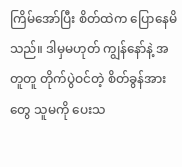ကြိမ်အော်ပြီး စိတ်ထဲက ပြောနေမိသည်။ ဒါမှမဟုတ် ကျွန်နော်နဲ့ အတူတူ တိုက်ပွဲဝင်တဲ့ စိတ်ခွန်အားတွေ သူမကို ပေးသ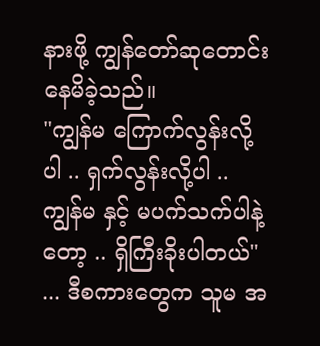နားဖို့ ကျွန်တော်ဆုတောင်းနေမိခဲ့သည်။
"ကျွန်မ ကြောက်လွန်းလို့ပါ .. ရှက်လွန်းလို့ပါ .. ကျွန်မ နှင့် မပက်သက်ပါနဲ့တော့ .. ရှိကြီးခိုးပါတယ်" ... ဒီစကားတွေက သူမ အ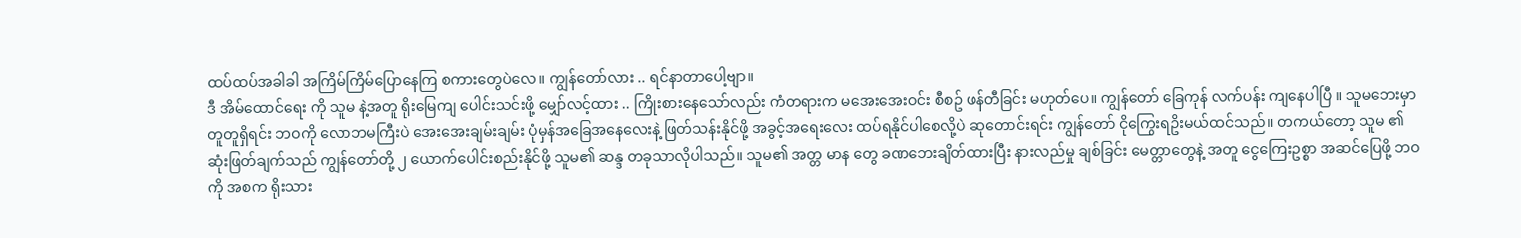ထပ်ထပ်အခါခါ အကြိမ်ကြိမ်ပြောနေကြ စကားတွေပဲလေ။ ကျွန်တော်လား .. ရင်နာတာပေါ့ဗျာ။
ဒီ အိမ်ထောင်ရေး ကို သူမ နဲ့အတူ ရိုးမြေကျ ပေါင်းသင်းဖို့ မျှော်လင့်ထား .. ကြိုးစားနေသော်လည်း ကံတရားက မအေးအေးဝင်း စီစဥ် ဖန်တီခြင်း မဟုတ်ပေ။ ကျွန်တော် ခြေကုန် လက်ပန်း ကျနေပါပြီ ။ သူမဘေးမှာ တူတူရှိရင်း ဘဝကို လောဘမကြီးပဲ အေးအေးချမ်းချမ်း ပုံမှန်အခြေအနေလေးနဲ့ ဖြတ်သန်းနိုင်ဖို့ အခွင့်အရေးလေး ထပ်ရနိုင်ပါစေလို့ပဲ ဆုတောင်းရင်း ကျွန်တော် ငိုကြွေးရဥိးမယ်ထင်သည်။ တကယ်တော့ သူမ ၏ ဆုံးဖြတ်ချက်သည် ကျွန်တော်တို့ ၂ ယောက်ပေါင်းစည်းနိုင်ဖို့ သူမ၏ ဆန္ဒ တခုသာလိုပါသည်။ သူမ၏ အတ္တ မာန တွေ ခဏဘေးချိတ်ထားပြီး နားလည်မှု ချစ်ခြင်း မေတ္တာတွေနဲ့ အတူ ငွေကြေးဥစ္စာ အဆင်ပြေဖို့ ဘဝ ကို အစက ရိုးသား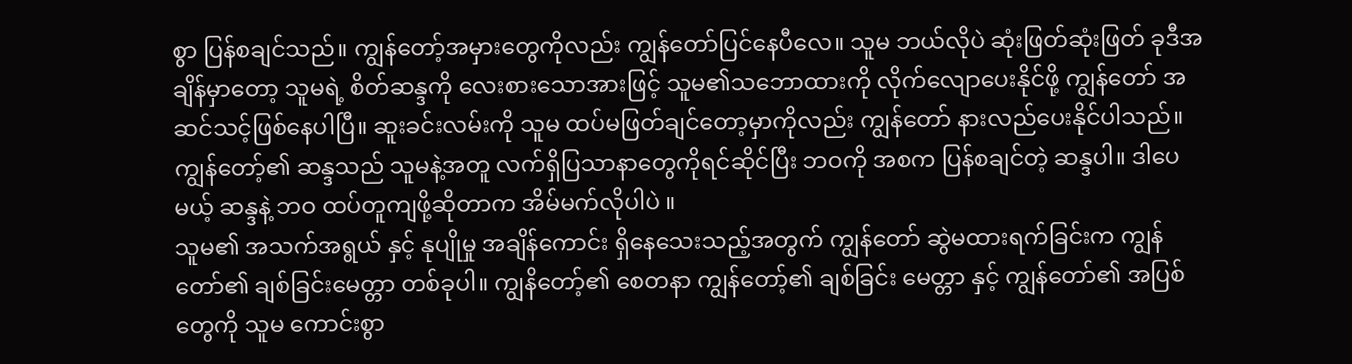စွာ ပြန်စချင်သည်။ ကျွန်တော့်အမှားတွေကိုလည်း ကျွန်တော်ပြင်နေပီလေ။ သူမ ဘယ်လိုပဲ ဆုံးဖြတ်ဆုံးဖြတ် ခုဒီအချိန်မှာတော့ သူမရဲ့ စိတ်ဆန္ဒကို လေးစားသောအားဖြင့် သူမ၏သဘောထားကို လိုက်လျောပေးနိုင်ဖို့ ကျွန်တော် အဆင်သင့်ဖြစ်နေပါပြီ။ ဆူးခင်းလမ်းကို သူမ ထပ်မဖြတ်ချင်တော့မှာကိုလည်း ကျွန်တော် နားလည်ပေးနိုင်ပါသည်။ ကျွန်တော့်၏ ဆန္ဒသည် သူမနဲ့အတူ လက်ရှိပြသာနာတွေကိုရင်ဆိုင်ပြီး ဘဝကို အစက ပြန်စချင်တဲ့ ဆန္ဒပါ။ ဒါပေမယ့် ဆန္ဒနဲ့ ဘဝ ထပ်တူကျဖို့ဆိုတာက အိမ်မက်လိုပါပဲ ။
သူမ၏ အသက်အရွယ် နှင့် နုပျိုမှု အချိန်ကောင်း ရှိနေသေးသည့်အတွက် ကျွန်တော် ဆွဲမထားရက်ခြင်းက ကျွန်တော်၏ ချစ်ခြင်းမေတ္တာ တစ်ခုပါ။ ကျွနိတော့်၏ စေတနာ ကျွန်တော့်၏ ချစ်ခြင်း မေတ္တာ နှင့် ကျွန်တော်၏ အပြစ်တွေကို သူမ ကောင်းစွာ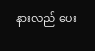နားလည် ပေး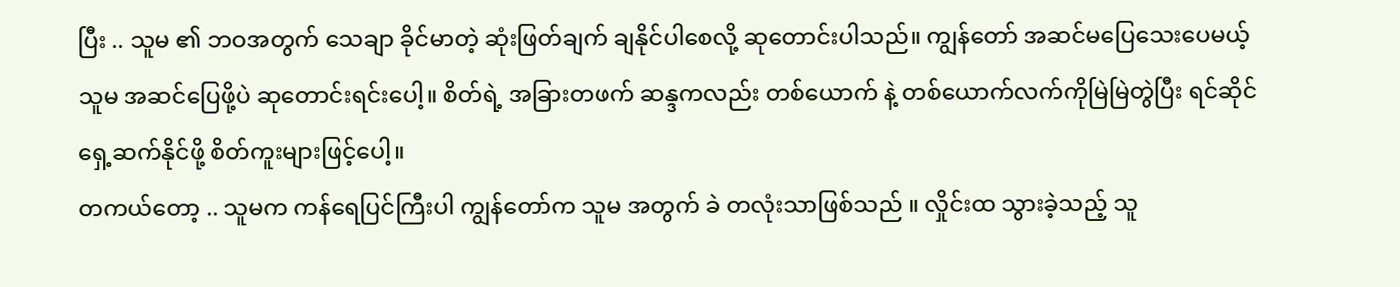ပြီး .. သူမ ၏ ဘဝအတွက် သေချာ ခိုင်မာတဲ့ ဆုံးဖြတ်ချက် ချနိုင်ပါစေလို့ ဆုတောင်းပါသည်။ ကျွန်တော် အဆင်မပြေသေးပေမယ့် သူမ အဆင်ပြေဖို့ပဲ ဆုတောင်းရင်းပေါ့။ စိတ်ရဲ့ အခြားတဖက် ဆန္ဒကလည်း တစ်ယောက် နဲ့ တစ်ယောက်လက်ကိုမြဲမြဲတွဲပြီး ရင်ဆိုင်ရှေ့ဆက်နိုင်ဖို့ စိတ်ကူးများဖြင့်ပေါ့။
တကယ်တော့ .. သူမက ကန်ရေပြင်ကြီးပါ ကျွန်တော်က သူမ အတွက် ခဲ တလုံးသာဖြစ်သည် ။ လှိုင်းထ သွားခဲ့သည့် သူ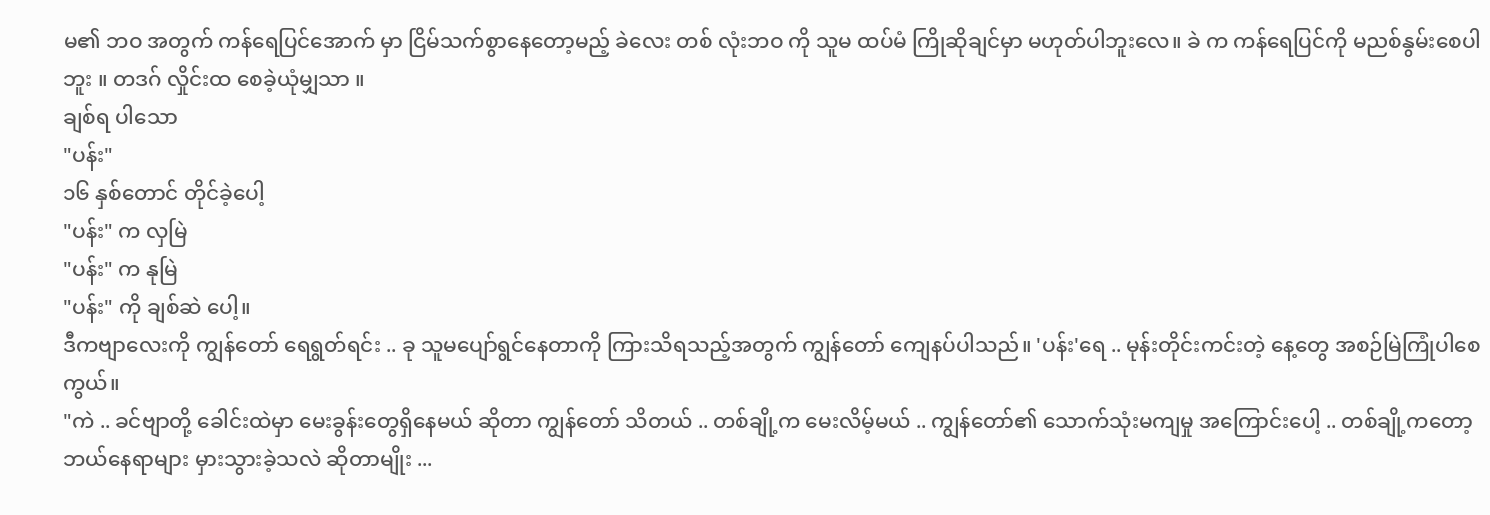မ၏ ဘဝ အတွက် ကန်ရေပြင်အောက် မှာ ငြိမ်သက်စွာနေတော့မည့် ခဲလေး တစ် လုံးဘဝ ကို သူမ ထပ်မံ ကြိုဆိုချင်မှာ မဟုတ်ပါဘူးလေ။ ခဲ က ကန်ရေပြင်ကို မညစ်နွမ်းစေပါဘူး ။ တဒဂ် လှိုင်းထ စေခဲ့ယုံမျှသာ ။
ချစ်ရ ပါသော
"ပန်း"
၁၆ နှစ်တောင် တိုင်ခဲ့ပေါ့
"ပန်း" က လှမြဲ
"ပန်း" က နုမြဲ
"ပန်း" ကို ချစ်ဆဲ ပေါ့။
ဒီကဗျာလေးကို ကျွန်တော် ရေရွတ်ရင်း .. ခု သူမပျော်ရွင်နေတာကို ကြားသိရသည့်အတွက် ကျွန်တော် ကျေနပ်ပါသည်။ 'ပန်း'ရေ .. မုန်းတိုင်းကင်းတဲ့ နေ့တွေ အစဉ်မြဲကြုံပါစေကွယ်။
"ကဲ .. ခင်ဗျာတို့ ခေါင်းထဲမှာ မေးခွန်းတွေရှိနေမယ် ဆိုတာ ကျွန်တော် သိတယ် .. တစ်ချို့က မေးလိမ့်မယ် .. ကျွန်တော်၏ သောက်သုံးမကျမှု အကြောင်းပေါ့ .. တစ်ချို့ကတော့ ဘယ်နေရာများ မှားသွားခဲ့သလဲ ဆိုတာမျိုး ...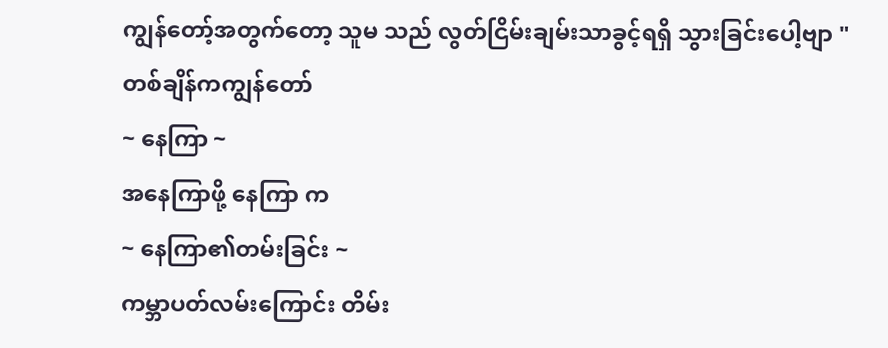ကျွန်တော့်အတွက်တော့ သူမ သည် လွတ်ငြိမ်းချမ်းသာခွင့်ရရှိ သွားခြင်းပေါ့ဗျာ "
တစ်ချိန်ကကျွန်တော်
~ နေကြာ ~
အနေကြာဖို့ နေကြာ က
~ နေကြာ၏တမ်းခြင်း ~
ကမ္ဘာပတ်လမ်းကြောင်း တိမ်း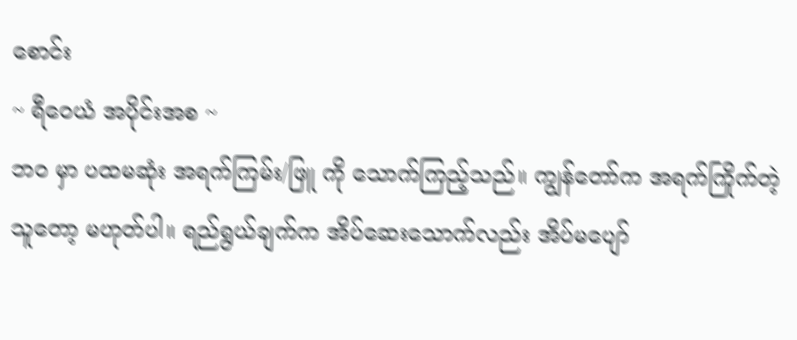စောင်း
~ ရီဝေယံ အပိုင်းအစ ~
ဘဝ မှာ ပထမဆုံး အရက်ကြမ်း/ဖြူ ကို သောက်ကြည့်သည်။ ကျွန်တော်က အရက်ကြိုက်တဲ့သူတော့ မဟုတ်ပါ။ ရည်ရွယ်ချက်က အိပ်ဆေးသောက်လည်း အိပ်မပျော်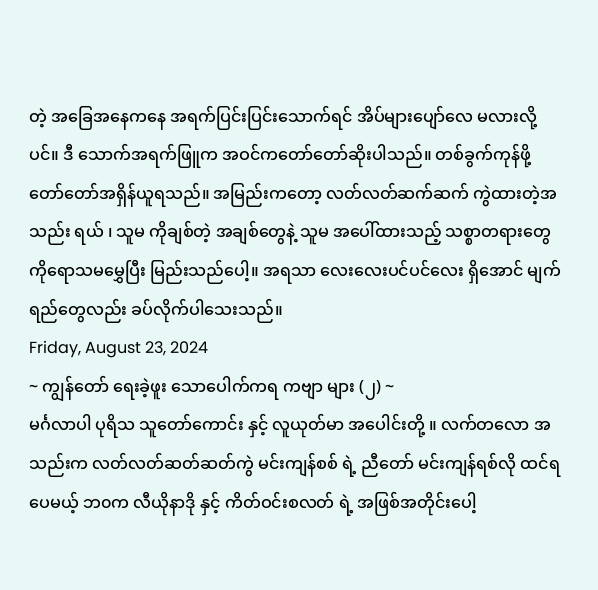တဲ့ အခြေအနေကနေ အရက်ပြင်းပြင်းသောက်ရင် အိပ်များပျော်လေ မလားလို့ပင်။ ဒီ သောက်အရက်ဖြူက အဝင်ကတော်တော်ဆိုးပါသည်။ တစ်ခွက်ကုန်ဖို့ တော်တော်အရှိန်ယူရသည်။ အမြည်းကတော့ လတ်လတ်ဆက်ဆက် ကွဲထားတဲ့အသည်း ရယ် ၊ သူမ ကိုချစ်တဲ့ အချစ်တွေနဲ့ သူမ အပေါ်ထားသည့် သစ္စာတရားတွေ ကိုရောသမမွှေပြီး မြည်းသည်ပေါ့။ အရသာ လေးလေးပင်ပင်လေး ရှိအောင် မျက်ရည်တွေလည်း ခပ်လိုက်ပါသေးသည်။
Friday, August 23, 2024
~ ကျွန်တော် ရေးခဲ့ဖူး သောပေါက်ကရ ကဗျာ များ (၂) ~
မင်္ဂလာပါ ပုရိသ သူတော်ကောင်း နှင့် လူယုတ်မာ အပေါင်းတို့ ။ လက်တလော အသည်းက လတ်လတ်ဆတ်ဆတ်ကွဲ မင်းကျန်စစ် ရဲ့ ညီတော် မင်းကျန်ရစ်လို ထင်ရပေမယ့် ဘ၀က လီယိုနာဒို နှင့် ကိတ်ဝင်းစလတ် ရဲ့ အဖြစ်အတိုင်းပေါ့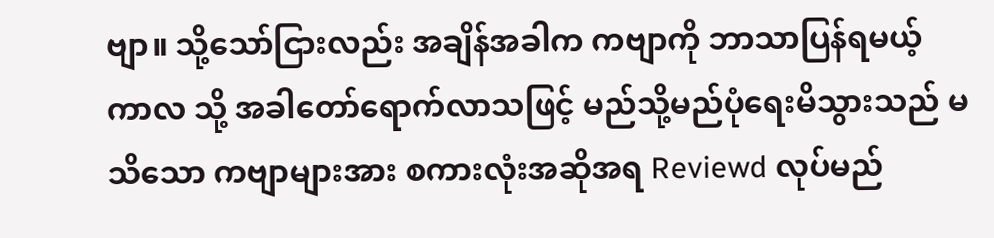ဗျာ။ သို့သော်ငြားလည်း အချိန်အခါက ကဗျာကို ဘာသာပြန်ရမယ့် ကာလ သို့ အခါတော်ရောက်လာသဖြင့် မည်သို့မည်ပုံရေးမိသွားသည် မသိသော ကဗျာများအား စကားလုံးအဆိုအရ Reviewd လုပ်မည်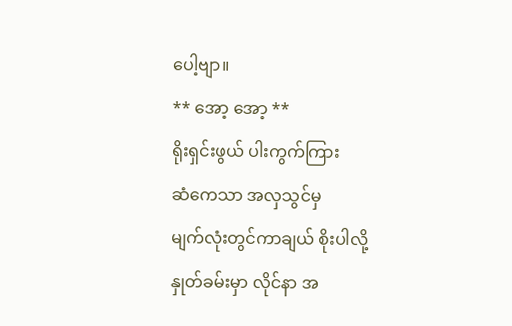ပေါ့ဗျာ။
** အော့ အော့ **
ရိုးရှင်းဖွယ် ပါးကွက်ကြား
ဆံကေသာ အလှသွင်မှ
မျက်လုံးတွင်ကာချယ် စိုးပါလို့
နှုတ်ခမ်းမှာ လိုင်နာ အ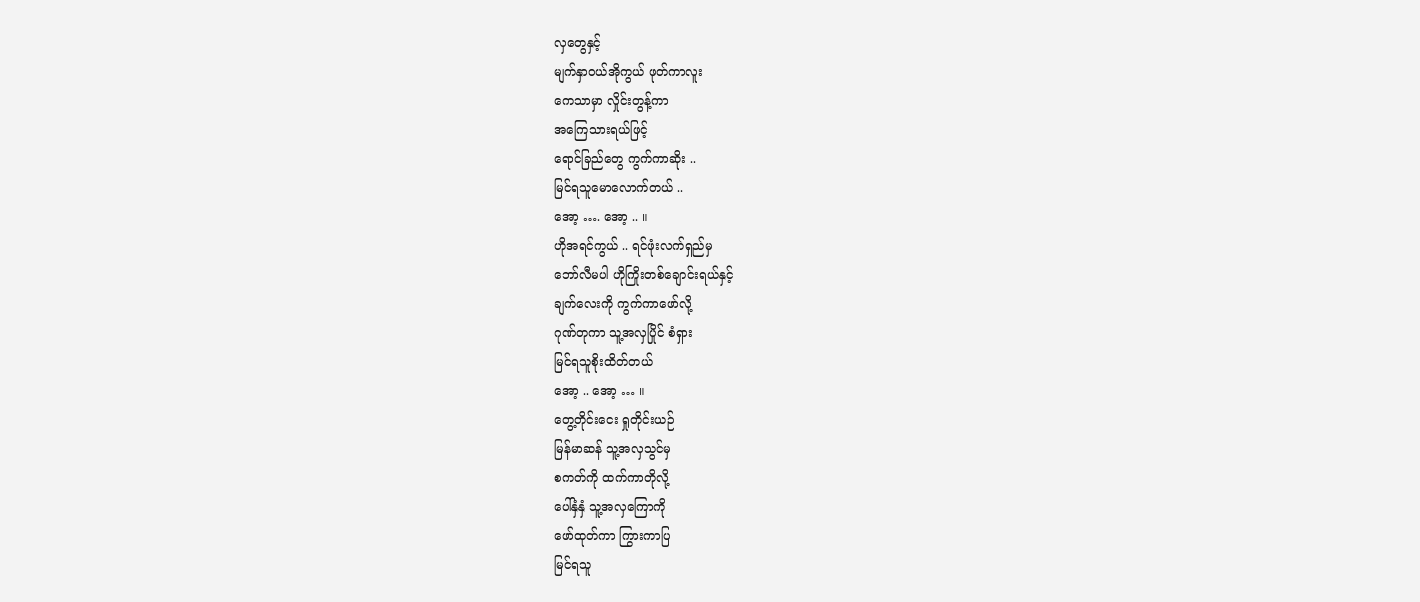လှတွေနှင့်
မျက်နှာဝယ်အိုကွယ် ဖုတ်ကာလူး
ကေသာမှာ လှိုင်းတွန့်ကာ
အကြေသားရယ်ဖြင့်
ရောင်ခြည်တွေ ကွက်ကာဆိုး ..
မြင်ရသူမောလောက်တယ် ..
အော့ …. အော့ .. ။
ဟိုအရင်ကွယ် .. ရင်ဖုံးလက်ရှည်မှ
ဘော်လီမပါ ဟိုကြိုးတစ်ချောင်းရယ်နှင့်
ချက်လေးကို ကွက်ကာဖော်လို့
ဂုဏ်တုကာ သူ့အလှပြိုင် စံရှား
မြင်ရသူစိုးထိတ်တယ်
အော့ .. အော့ … ။
တွေ့တိုင်းငေး ရှုတိုင်းယဉ်
မြန်မာဆန် သူ့အလှသွင်မှ
စကတ်ကို ထက်ကာတိုလို့
ပေါ်နှံနှံ သူ့အလှကြောကို
ဖော်ထုတ်ကာ ကြွားကာပြ
မြင်ရသူ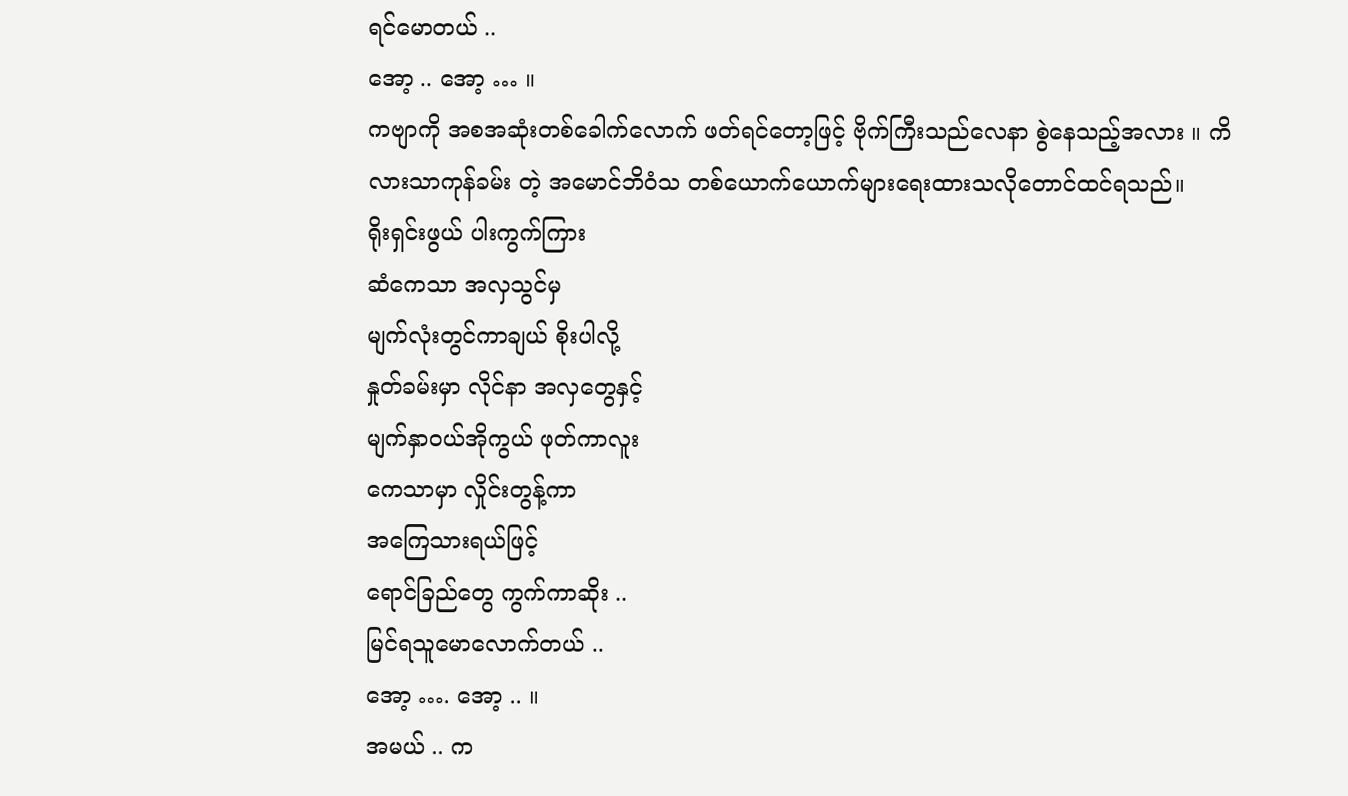ရင်မောတယ် ..
အော့ .. အော့ … ။
ကဗျာကို အစအဆုံးတစ်ခေါက်လောက် ဖတ်ရင်တော့ဖြင့် ဗိုက်ကြီးသည်လေနာ စွဲနေသည့်အလား ။ ကိလားသာကုန်ခမ်း တဲ့ အမောင်ဘိဝံသ တစ်ယောက်ယောက်များရေးထားသလိုတောင်ထင်ရသည်။
ရိုးရှင်းဖွယ် ပါးကွက်ကြား
ဆံကေသာ အလှသွင်မှ
မျက်လုံးတွင်ကာချယ် စိုးပါလို့
နှုတ်ခမ်းမှာ လိုင်နာ အလှတွေနှင့်
မျက်နှာဝယ်အိုကွယ် ဖုတ်ကာလူး
ကေသာမှာ လှိုင်းတွန့်ကာ
အကြေသားရယ်ဖြင့်
ရောင်ခြည်တွေ ကွက်ကာဆိုး ..
မြင်ရသူမောလောက်တယ် ..
အော့ …. အော့ .. ။
အမယ် .. က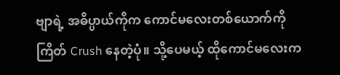ဗျာရဲ့ အဓိပ္ပာယ်ကိုက ကောင်မလေးတစ်ယောက်ကို ကြိတ် Crush နေတဲ့ပုံ။ သို့ပေမယ့် ထိုကောင်မလေးက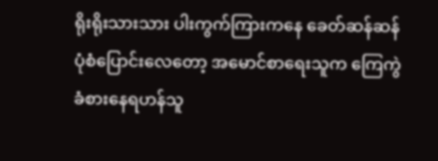ရိုးရိုးသားသား ပါးကွက်ကြားကနေ ခေတ်ဆန်ဆန် ပုံစံပြောင်းလေတော့ အမောင်စာရေးသူက ကြေကွဲခံစားနေရဟန်သူ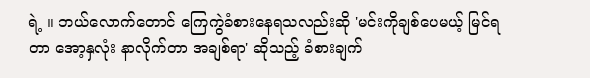ရဲ့ ။ ဘယ်လောက်တောင် ကြေကွဲခံစားနေရသလည်းဆို 'မင်းကိုချစ်ပေမယ့် မြင်ရတာ အော့နှလုံး နာလိုက်တာ အချစ်ရာ' ဆိုသည့် ခံစားချက်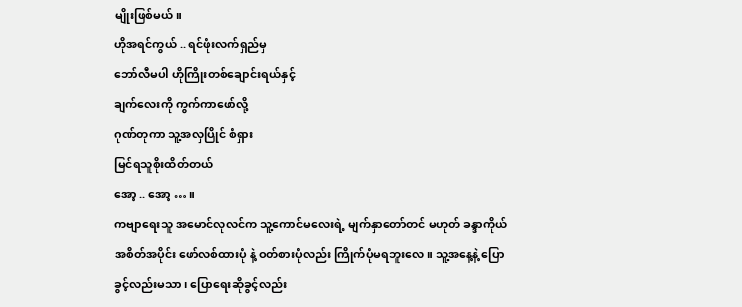မျိုးဖြစ်မယ်။
ဟိုအရင်ကွယ် .. ရင်ဖုံးလက်ရှည်မှ
ဘော်လီမပါ ဟိုကြိုးတစ်ချောင်းရယ်နှင့်
ချက်လေးကို ကွက်ကာဖော်လို့
ဂုဏ်တုကာ သူ့အလှပြိုင် စံရှား
မြင်ရသူစိုးထိတ်တယ်
အော့ .. အော့ … ။
ကဗျာရေးသူ အမောင်လုလင်က သူ့ကောင်မလေးရဲ့ မျက်နှာတော်တင် မဟုတ် ခန္ဒာကိုယ် အစိတ်အပိုင်း ဖော်လစ်ထားပုံ နဲ့ ဝတ်စားပုံလည်း ကြိုက်ပုံမရဘူးလေ။ သူ့အနေ့နဲ့ ပြောခွင့်လည်းမသာ၊ ပြောရေးဆိုခွင့်လည်း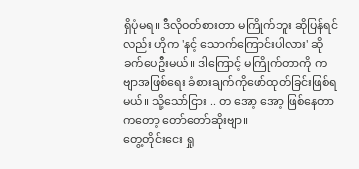ရှိပုံမရ။ ဒီလိုဝတ်စားတာ မကြိုက်ဘူး ဆိုပြန်ရင်လည်း ဟိုက 'နင့် သောက်ကြောင်းပါလား' ဆိုခက်ပေဦးမယ်။ ဒါကြောင့် မကြိုက်တာကို ကဗျာအဖြစ်ရေး ခံစားချက်ကိုဖော်ထုတ်ခြင်းဖြစ်ရမယ်။ သို့သော်ငြား .. တ အော့ အော့ ဖြစ်နေတာကတော့ တော်တော်ဆိုးဗျာ။
တွေ့တိုင်းငေး ရှု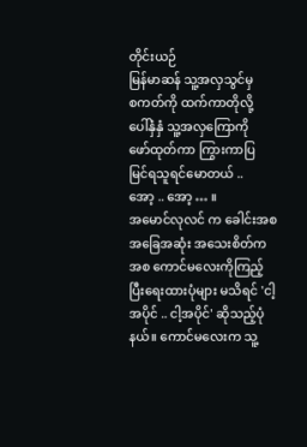တိုင်းယဉ်
မြန်မာဆန် သူ့အလှသွင်မှ
စကတ်ကို ထက်ကာတိုလို့
ပေါ်နှံနှံ သူ့အလှကြောကို
ဖော်ထုတ်ကာ ကြွားကာပြ
မြင်ရသူရင်မောတယ် ..
အော့ .. အော့ … ။
အမောင်လုလင် က ခေါင်းအစအခြေအဆုံး အသေးစိတ်ကအစ ကောင်မလေးကိုကြည့်ပြီးရေးထားပုံများ မသိရင် 'ငါ့ အပိုင် .. ငါ့အပိုင်' ဆိုသည့်ပုံနယ်။ ကောင်မလေးက သူ့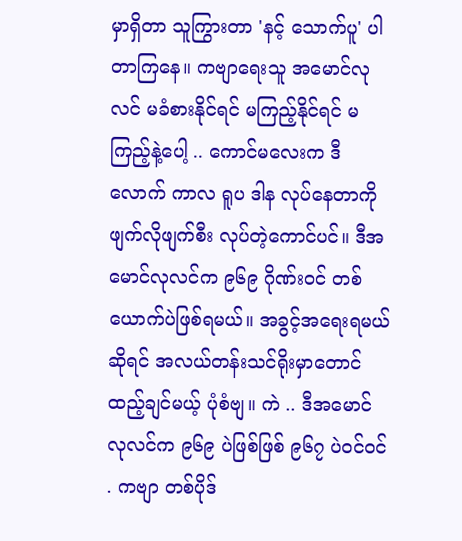မှာရှိတာ သူကြွားတာ 'နင့် သောက်ပူ' ပါတာကြနေ။ ကဗျာရေးသူ အမောင်လုလင် မခံစားနိုင်ရင် မကြည့်နိုင်ရင် မကြည့်နဲ့ပေါ့ .. ကောင်မလေးက ဒီလောက် ကာလ ရူပ ဒါန လုပ်နေတာကို ဖျက်လိုဖျက်စီး လုပ်တဲ့ကောင်ပင်။ ဒီအမောင်လုလင်က ၉၆၉ ဂိုဏ်းဝင် တစ်ယောက်ပဲဖြစ်ရမယ်။ အခွင့်အရေးရမယ်ဆိုရင် အလယ်တန်းသင်ရိုးမှာတောင် ထည့်ချင်မယ့် ပုံစံဗျ။ ကဲ .. ဒီအမောင်လုလင်က ၉၆၉ ပဲဖြစ်ဖြစ် ၉၆၇ ပဲဝင်ဝင် . ကဗျာ တစ်ပိုဒ်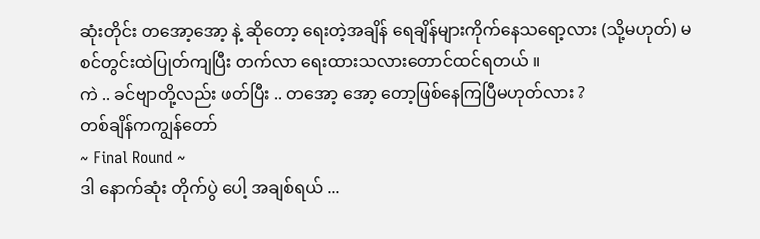ဆုံးတိုင်း တအော့အော့ နဲ့ ဆိုတော့ ရေးတဲ့အချိန် ရေချိန်များကိုက်နေသရော့လား (သို့မဟုတ်) မစင်တွင်းထဲပြုတ်ကျပြီး တက်လာ ရေးထားသလားတောင်ထင်ရတယ် ။
ကဲ .. ခင်ဗျာတို့လည်း ဖတ်ပြီး .. တအော့ အော့ တော့ဖြစ်နေကြပြီမဟုတ်လား ?
တစ်ချိန်ကကျွန်တော်
~ Final Round ~
ဒါ နောက်ဆုံး တိုက်ပွဲ ပေါ့ အချစ်ရယ် ...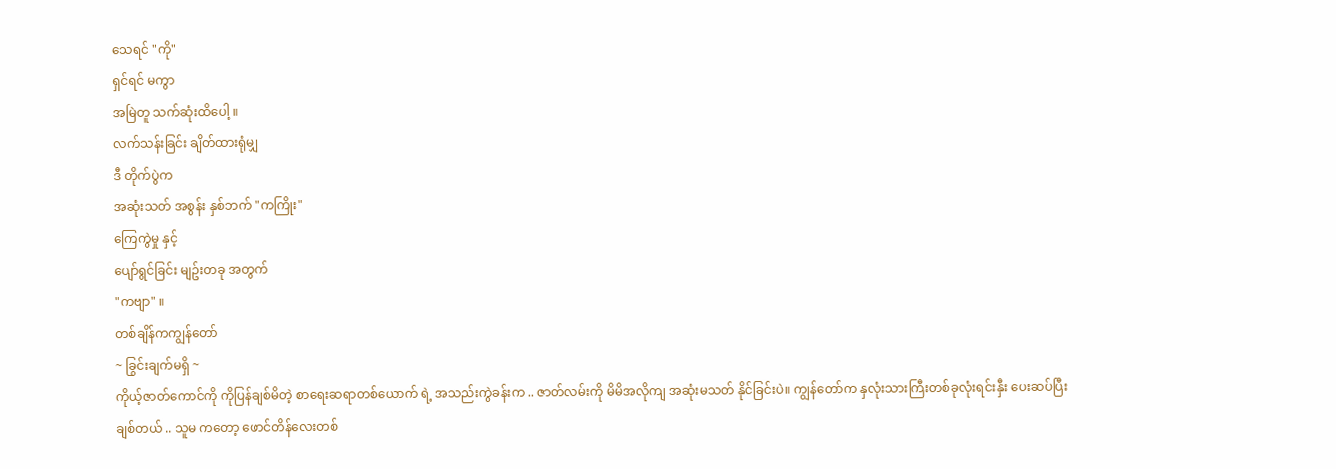သေရင် "ကို"
ရှင်ရင် မကွာ
အမြဲတူ သက်ဆုံးထိပေါ့ ။
လက်သန်းခြင်း ချိတ်ထားရုံမျှ
ဒီ တိုက်ပွဲက
အဆုံးသတ် အစွန်း နှစ်ဘက် "ကကြိုး"
ကြေကွဲမှု နှင့်
ပျော်ရွင်ခြင်း မျဥ်းတခု အတွက်
"ကဗျာ" ။
တစ်ချိန်ကကျွန်တော်
~ ခြွင်းချက်မရှိ ~
ကိုယ့်ဇာတ်ကောင်ကို ကိုပြန်ချစ်မိတဲ့ စာရေးဆရာတစ်ယောက် ရဲ့ အသည်းကွဲခန်းက .. ဇာတ်လမ်းကို မိမိအလိုကျ အဆုံးမသတ် နိုင်ခြင်းပဲ။ ကျွန်တော်က နှလုံးသားကြီးတစ်ခုလုံးရင်းနှီး ပေးဆပ်ပြီးချစ်တယ် .. သူမ ကတော့ ဖောင်တိန်လေးတစ်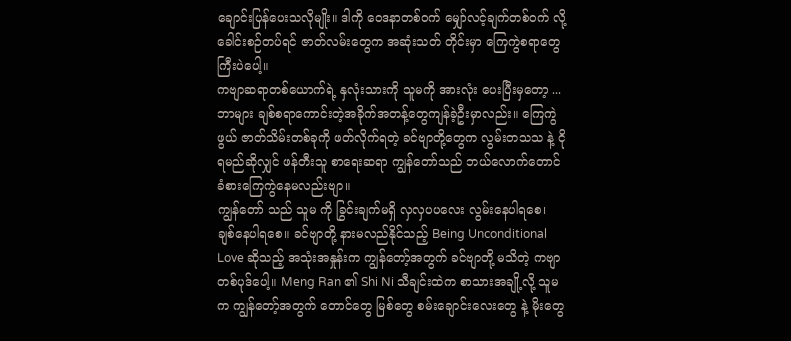ချောင်းပြန်ပေးသလိုမျိုး။ ဒါကို ဝေဒနာတစ်ဝက် မျှော်လင့်ချက်တစ်ဝက် လို့ခေါင်းစဉ်တပ်ရင် ဇာတ်လမ်းတွေက အဆုံးသတ် တိုင်းမှာ ကြေကွဲစရာတွေကြီးပဲပေါ့။
ကဗျာဆရာတစ်ယောက်ရဲ့ နှလုံးသားကို သူမကို အားလုံး ပေးပြီးမှတော့ ... ဘာများ ချစ်စရာကောင်းတဲ့အခိုက်အတန့်တွေကျန်ခဲ့ဦးမှာလည်း။ ကြေကွဲဖွယ် ဇာတ်သိမ်းတစ်ခုကို ဖတ်လိုက်ရတဲ့ ခင်ဗျာတို့တွေက လွမ်းတသသ နဲ့ ငိုရမည်ဆိုလျှင် ဖန်တီးသူ စာရေးဆရာ ကျွန်တော်သည် ဘယ်လောက်တောင် ခံစားကြေကွဲနေမလည်းဗျာ။
ကျွန်တော် သည် သူမ ကို ခြွင်းချက်မရှိ လှလှပပလေး လွမ်းနေပါရစေ၊ ချစ်နေပါရစေ။ ခင်ဗျာတို့ နားမလည်နိုင်သည့် Being Unconditional Love ဆိုသည့် အသုံးအနှုန်းက ကျွန်တော့်အတွက် ခင်ဗျာတို့ မသိတဲ့ ကဗျာတစ်ပုဒ်ပေါ့။ Meng Ran ၏ Shi Ni သီချင်းထဲက စာသားအချို့လို့ သူမက ကျွန်တော့်အတွက် တောင်တွေ မြစ်တွေ စမ်းချောင်းလေးတွေ နဲ့ မိုးတွေ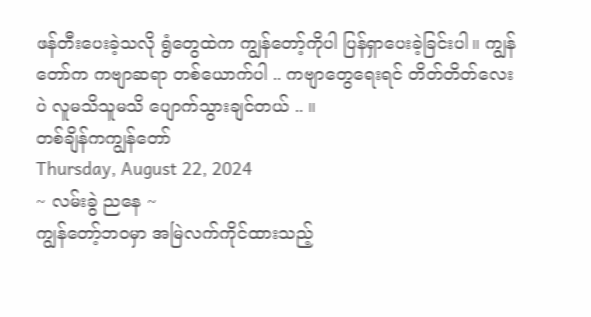ဖန်တီးပေးခဲ့သလို ရွံတွေထဲက ကျွန်တော့်ကိုပါ ပြန်ရှာပေးခဲ့ခြင်းပါ။ ကျွန်တော်က ကဗျာဆရာ တစ်ယောက်ပါ .. ကဗျာတွေရေးရင် တိတ်တိတ်လေးပဲ လူမသိသူမသိ ပျောက်သွားချင်တယ် .. ။
တစ်ချိန်ကကျွန်တော်
Thursday, August 22, 2024
~ လမ်းခွဲ ညနေ ~
ကျွန်တော့်ဘ၀မှာ အမြဲလက်ကိုင်ထားသည့်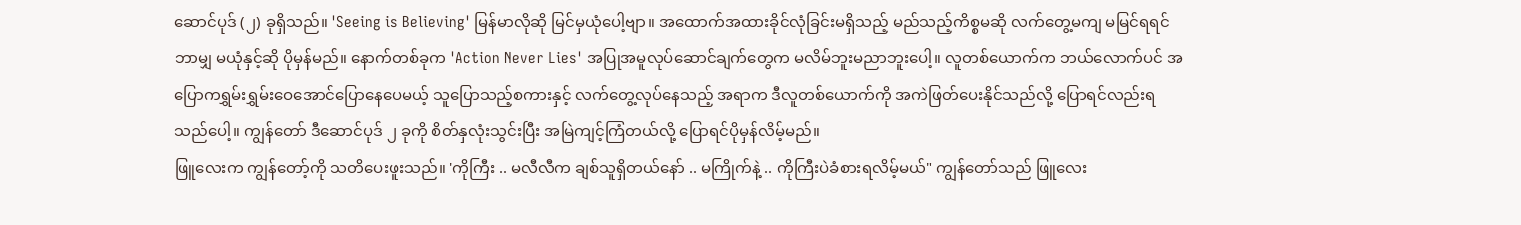ဆောင်ပုဒ် (၂) ခုရှိသည်။ 'Seeing is Believing' မြန်မာလိုဆို မြင်မှယုံပေါ့ဗျာ။ အထောက်အထားခိုင်လုံခြင်းမရှိသည့် မည်သည့်ကိစ္စမဆို လက်တွေ့မကျ မမြင်ရရင် ဘာမျှ မယုံနှင့်ဆို ပိုမှန်မည်။ နောက်တစ်ခုက 'Action Never Lies' အပြုအမူလုပ်ဆောင်ချက်တွေက မလိမ်ဘူးမညာဘူးပေါ့။ လူတစ်ယောက်က ဘယ်လောက်ပင် အပြောကရွှမ်းရွှမ်းဝေအောင်ပြောနေပေမယ့် သူပြောသည့်စကားနှင့် လက်တွေ့လုပ်နေသည့် အရာက ဒီလူတစ်ယောက်ကို အကဲဖြတ်ပေးနိုင်သည်လို့ ပြောရင်လည်းရသည်ပေါ့။ ကျွန်တော် ဒီဆောင်ပုဒ် ၂ ခုကို စိတ်နှလုံးသွင်းပြီး အမြဲကျင့်ကြံတယ်လို့ ပြောရင်ပိုမှန်လိမ့်မည်။
ဖြူလေးက ကျွန်တော့်ကို သတိပေးဖူးသည်။ 'ကိုကြီး .. မလီလီက ချစ်သူရှိတယ်နော် .. မကြိုက်နဲ့ .. ကိုကြီးပဲခံစားရလိမ့်မယ်" ကျွန်တော်သည် ဖြူလေး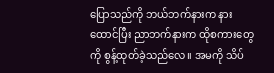ပြောသည်ကို ဘယ်ဘက်နားက နားထောင်ပြီး ညာဘက်နားက ထိုစကားတွေကို စွန့်ထုတ်ခဲ့သည်လေ။ အမကို သိပ်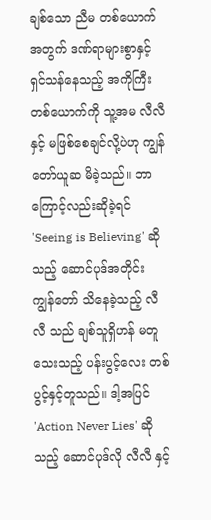ချစ်သော ညီမ တစ်ယောက်အတွက် ဒဏ်ရာများစွာနှင့် ရှင်သန်နေသည့် အကိုကြီးတစ်ယောက်ကို သူ့အမ လီလီ နှင့် မဖြစ်စေချင်လို့ပဲဟု ကျွန်တော်ယူဆ မိခဲ့သည်။ ဘာကြောင့်လည်းဆိုခဲ့ရင် 'Seeing is Believing' ဆိုသည့် ဆောင်ပုဒ်အတိုင်း ကျွန်တော် သိနေခဲ့သည့် လီလီ သည် ချစ်သူရှိဟန် မတူသေးသည့် ပန်းပွင့်လေး တစ်ပွင့်နှင့်တူသည်။ ဒါ့အပြင် 'Action Never Lies' ဆိုသည့် ဆောင်ပုဒ်လို လီလီ နှင့်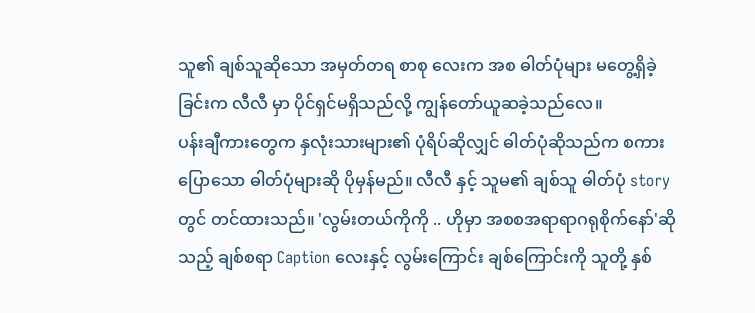သူ၏ ချစ်သူဆိုသော အမှတ်တရ စာစု လေးက အစ ဓါတ်ပုံများ မတွေ့ရှိခဲ့ခြင်းက လီလီ မှာ ပိုင်ရှင်မရှိသည်လို့ ကျွန်တော်ယူဆခဲ့သည်လေ။
ပန်းချီကားတွေက နှလုံးသားများ၏ ပုံရိပ်ဆိုလျှင် ဓါတ်ပုံဆိုသည်က စကားပြောသော ဓါတ်ပုံများဆို ပိုမှန်မည်။ လီလီ နှင့် သူမ၏ ချစ်သူ ဓါတ်ပုံ story တွင် တင်ထားသည်။ 'လွမ်းတယ်ကိုကို .. ဟိုမှာ အစစအရာရာဂရုစိုက်နော်'ဆိုသည့် ချစ်စရာ Caption လေးနှင့် လွမ်းကြောင်း ချစ်ကြောင်းကို သူတို့ နှစ်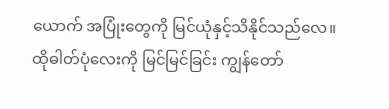ယောက် အပြုံးတွေကို မြင်ယုံနှင့်သိနိုင်သည်လေ။ ထိုဓါတ်ပုံလေးကို မြင်မြင်ခြင်း ကျွန်တော်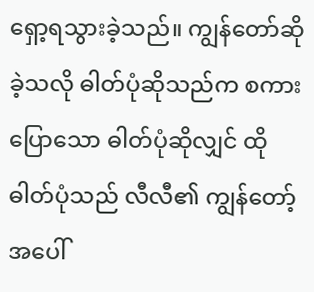ရှော့ရသွားခဲ့သည်။ ကျွန်တော်ဆိုခဲ့သလို ဓါတ်ပုံဆိုသည်က စကားပြောသော ဓါတ်ပုံဆိုလျှင် ထိုဓါတ်ပုံသည် လီလီ၏ ကျွန်တော့်အပေါ်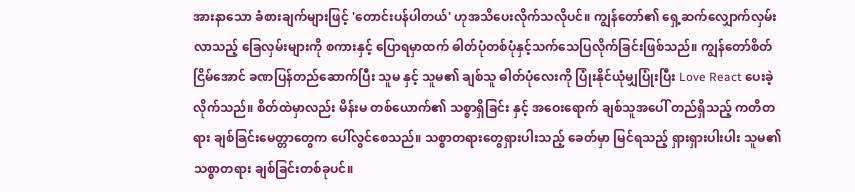အားနာသော ခံစားချက်များဖြင့် 'တောင်းပန်ပါတယ်' ဟုအသိပေးလိုက်သလိုပင်။ ကျွန်တော်၏ ရှေ့ဆက်လျှောက်လှမ်းလာသည့် ခြေလှမ်းများကို စကားနှင့် ပြောရမှာထက် ဓါတ်ပုံတစ်ပုံနှင့်သက်သေပြလိုက်ခြင်းဖြစ်သည်။ ကျွန်တော်စိတ်ငြိမ်အောင် ခဏပြန်တည်ဆောက်ပြီး သူမ နှင့် သူမ၏ ချစ်သူ ဓါတ်ပုံလေးကို ပြုံးနိုင်ယုံမျှပြုံးပြီး Love React ပေးခဲ့လိုက်သည်။ စိတ်ထဲမှာလည်း မိန်းမ တစ်ယောက်၏ သစ္စာရှိခြင်း နှင့် အဝေးရောက် ချစ်သူအပေါ် တည်ရှိသည့် ကတိတရား ချစ်ခြင်းမေတ္တာတွေက ပေါ်လွင်စေသည်။ သစ္စာတရားတွေရှားပါးသည့် ခေတ်မှာ မြင်ရသည့် ရှားရှားပါးပါး သူမ၏ သစ္စာတရား ချစ်ခြင်းတစ်ခုပင်။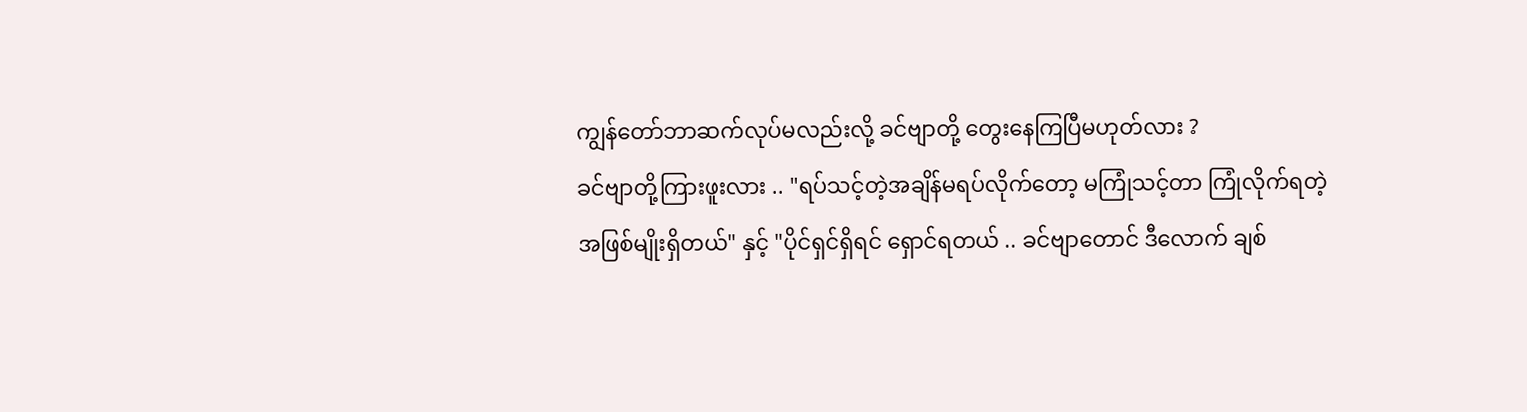ကျွန်တော်ဘာဆက်လုပ်မလည်းလို့ ခင်ဗျာတို့ တွေးနေကြပြီမဟုတ်လား ?
ခင်ဗျာတို့ကြားဖူးလား .. "ရပ်သင့်တဲ့အချိန်မရပ်လိုက်တော့ မကြုံသင့်တာ ကြုံလိုက်ရတဲ့ အဖြစ်မျိုးရှိတယ်" နှင့် "ပိုင်ရှင်ရှိရင် ရှောင်ရတယ် .. ခင်ဗျာတောင် ဒီလောက် ချစ်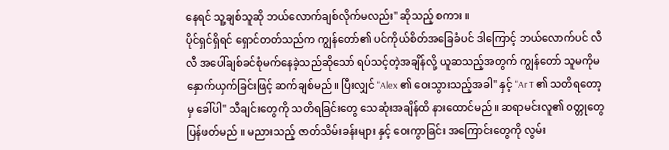နေရင် သူ့ချစ်သူဆို ဘယ်လောက်ချစ်လိုက်မလည်း" ဆိုသည့် စကား ။
ပိုင်ရှင်ရှိရင် ရှောင်တတ်သည်က ကျွန်တော်၏ ပင်ကိုယ်စိတ်အခြေခံပင် ဒါကြောင့် ဘယ်လောက်ပင် လီလီ အပေါ်ချစ်ခင်စုံမက်နေခဲ့သည်ဆိုသော် ရပ်သင့်တဲ့အချိန်လို့ ယူဆသည့်အတွက် ကျွန်တော် သူမကိုမနှောက်ယှက်ခြင်းဖြင့် ဆက်ချစ်မည်။ ပြီးလျှင် "Alex ၏ ဝေးသွားသည့်အခါ" နှင့် "Ar T ၏ သတိရတော့မှ ခေါ်ပါ" သီချင်းတွေကို သတိရခြင်းတွေ သေဆုံးအချိန်ထိ နားထောင်မည်။ ဆရာမင်းလူ၏ ၀တ္တုတွေပြန်ဖတ်မည် ။ မညားသည့် ဇာတ်သိမ်းခန်းများ နှင့် ဝေးကွာခြင်း အကြောင်းတွေကို လွမ်း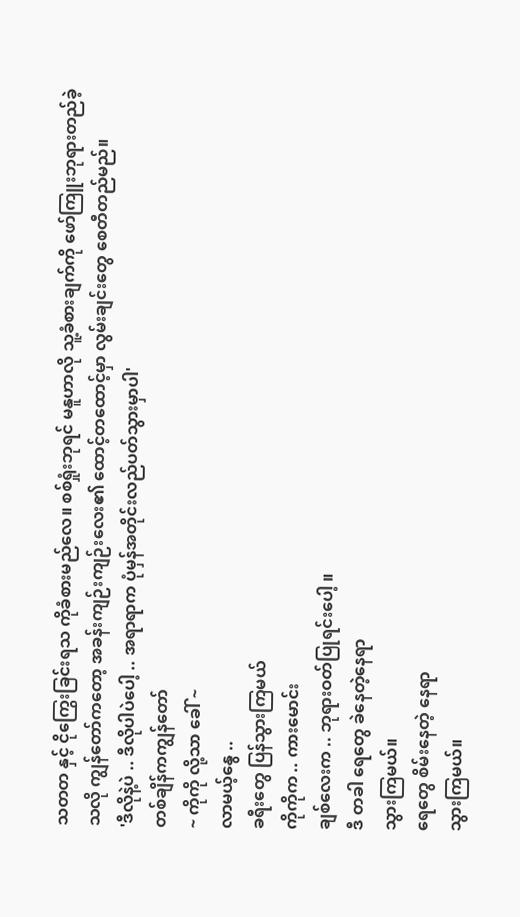သတတ နှင့် ငိုကြွေးခြင်းရသ ကိုခံစားမည်လေ။ စစ်ရှုံးဘုရင် မနူဟာလို သူ့ခံစားချက်ကို ဖော်ကြူးဘုရားတည်ခဲ့သလို ကျွန်တော်ကတော့ အခန်းကျဉ်းကျဉ်းလေး၏ ထောင့်တထောင့်မှာ လွမ်းချင်းတွေ စေတီတည်မည်။
'ဒီလိုနဲ့ပဲ .. ဒီလိုပါပဲပေါ့ .. အရာရာက ပုံမှန်အတိုင်းလည်ပတ်သွားမှာပါ'
တစ်ချိန်ကကျွန်တော်
~ ကိုကို လို့သာ ခေါ် ~
လာမယ့်နွေ ..
ခရီးတွေ ပြန်သွားကြမယ်
ကိုကိုက .. ကားမောင်း
ချစ်လေးက .. ဘုရားဝတ်ပြုရင်းပေါ့ ။
ဒီ တခါ ရေတွေ ခဲနေတဲ့နေရာ
သွားကြမယ်။
ရေတွေ စိမ်းနေတဲ့ နေရာ
သွားကြမယ်။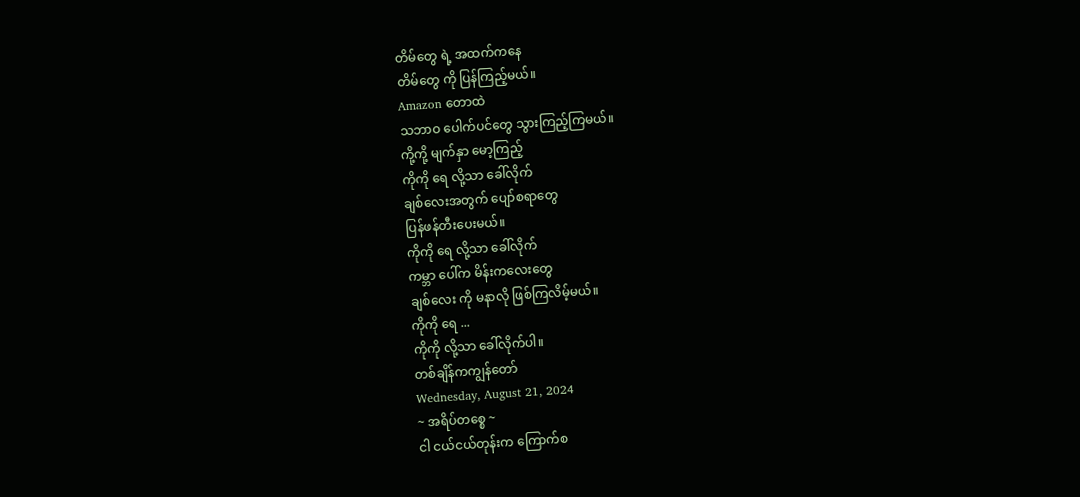တိမ်တွေ ရဲ့ အထက်ကနေ
တိမ်တွေ ကို ပြန်ကြည့်မယ်။
Amazon တောထဲ
သဘာဝ ပေါက်ပင်တွေ သွားကြည့်ကြမယ်။
ကို့ကို့ မျက်နှာ မော့ကြည့်
ကိုကို ရေ လို့သာ ခေါ်လိုက်
ချစ်လေးအတွက် ပျော်စရာတွေ
ပြန်ဖန်တီးပေးမယ်။
ကိုကို ရေ လို့သာ ခေါ်လိုက်
ကမ္ဘာ ပေါ်က မိန်းကလေးတွေ
ချစ်လေး ကို မနာလို ဖြစ်ကြလိမ့်မယ်။
ကိုကို ရေ ...
ကိုကို လို့သာ ခေါ်လိုက်ပါ။
တစ်ချိန်ကကျွန်တော်
Wednesday, August 21, 2024
~ အရိပ်တစ္စေ ~
ငါ ငယ်ငယ်တုန်းက ကြောက်စ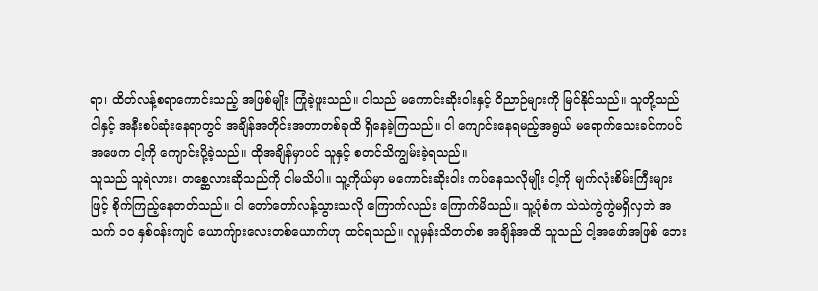ရာ၊ ထိတ်လန့်စရာကောင်းသည့် အဖြစ်မျိုး ကြုံခဲ့ဖူးသည်။ ငါသည် မကောင်းဆိုးဝါးနှင့် ဝိညာဉ်များကို မြင်နိုင်သည်။ သူတို့သည် ငါနှင့် အနီးစပ်ဆုံးနေရာတွင် အချိန်အတိုင်းအတာတစ်ခုထိ ရှိနေခဲ့ကြသည်။ ငါ ကျောင်းနေရမည့်အရွယ် မရောက်သေးခင်ကပင် အဖေက ငါ့ကို ကျောင်းပို့ခဲ့သည်။ ထိုအချိန်မှာပင် သူနှင့် စတင်သိကျွမ်းခဲ့ရသည်။
သူသည် သူရဲလား၊ တစ္ဆေလားဆိုသည်ကို ငါမသိပါ။ သူ့ကိုယ်မှာ မကောင်းဆိုးဝါး ကပ်နေသလိုမျိုး ငါ့ကို မျက်လုံးစိမ်းကြီးများဖြင့် စိုက်ကြည့်နေတတ်သည်။ ငါ တော်တော်လန့်သွားသလို ကြောက်လည်း ကြောက်မိသည်။ သူ့ပုံစံက သဲသဲကွဲကွဲမရှိလှဘဲ အသက် ၁၀ နှစ်ဝန်းကျင် ယောကျ်ားလေးတစ်ယောက်ဟု ထင်ရသည်။ လူမှန်းသိတတ်စ အချိန်အထိ သူသည် ငါ့အဖော်အဖြစ် ဘေး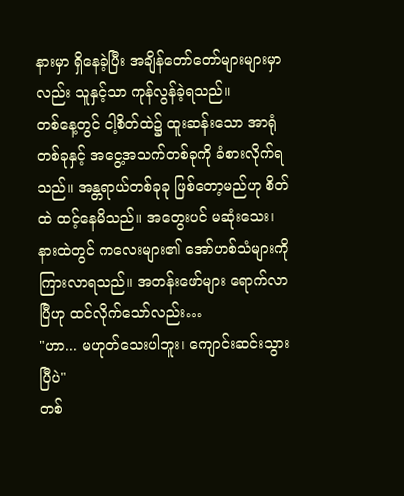နားမှာ ရှိနေခဲ့ပြီး အချိန်တော်တော်များများမှာလည်း သူနှင့်သာ ကုန်လွန်ခဲ့ရသည်။
တစ်နေ့တွင် ငါ့စိတ်ထဲ၌ ထူးဆန်းသော အာရုံတစ်ခုနှင့် အငွေ့အသက်တစ်ခုကို ခံစားလိုက်ရသည်။ အန္တရာယ်တစ်ခုခု ဖြစ်တော့မည်ဟု စိတ်ထဲ ထင့်နေမိသည်။ အတွေးပင် မဆုံးသေး၊ နားထဲတွင် ကလေးများ၏ အော်ဟစ်သံများကို ကြားလာရသည်။ အတန်းဖော်များ ရောက်လာပြီဟု ထင်လိုက်သော်လည်း…
"ဟာ... မဟုတ်သေးပါဘူး၊ ကျောင်းဆင်းသွားပြီပဲ"
တစ်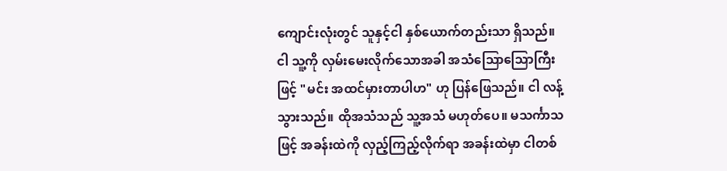ကျောင်းလုံးတွင် သူနှင့်ငါ နှစ်ယောက်တည်းသာ ရှိသည်။ ငါ သူ့ကို လှမ်းမေးလိုက်သောအခါ အသံသြောသြောကြီးဖြင့် "မင်း အထင်မှားတာပါဟ" ဟု ပြန်ဖြေသည်။ ငါ လန့်သွားသည်။ ထိုအသံသည် သူ့အသံ မဟုတ်ပေ။ မသင်္ကာသဖြင့် အခန်းထဲကို လှည့်ကြည့်လိုက်ရာ အခန်းထဲမှာ ငါတစ်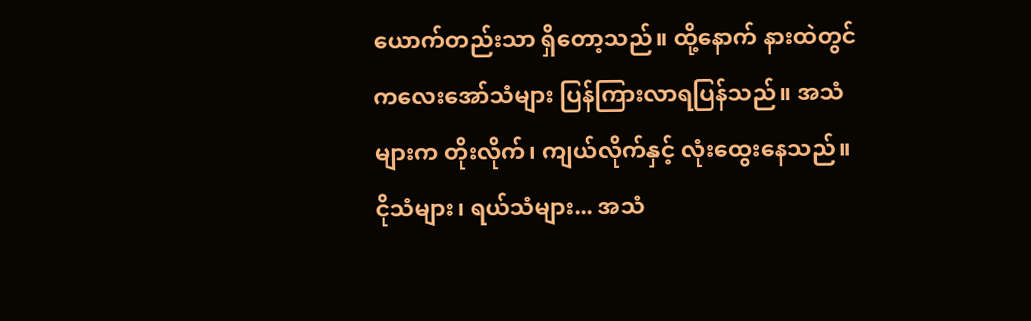ယောက်တည်းသာ ရှိတော့သည်။ ထို့နောက် နားထဲတွင် ကလေးအော်သံများ ပြန်ကြားလာရပြန်သည်။ အသံများက တိုးလိုက်၊ ကျယ်လိုက်နှင့် လုံးထွေးနေသည်။ ငိုသံများ၊ ရယ်သံများ... အသံ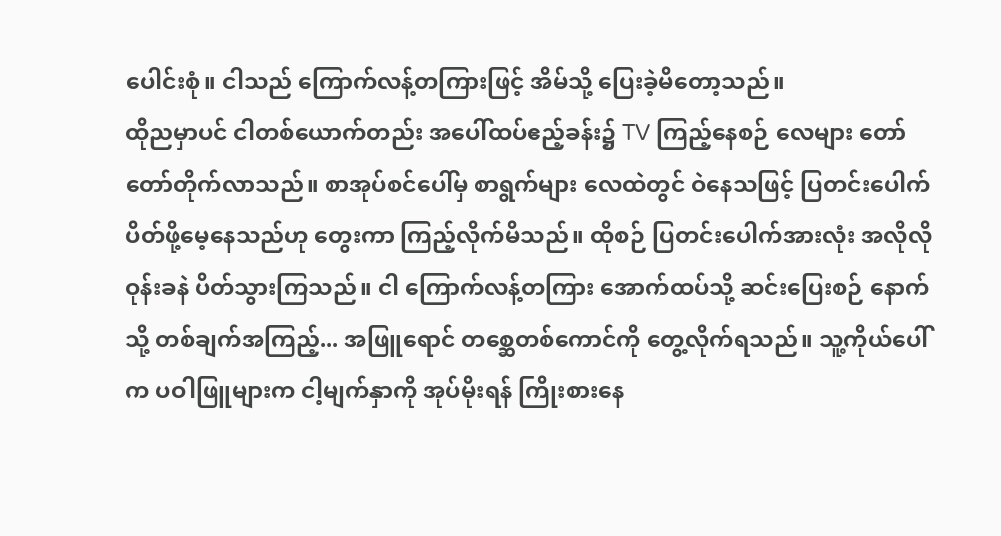ပေါင်းစုံ။ ငါသည် ကြောက်လန့်တကြားဖြင့် အိမ်သို့ ပြေးခဲ့မိတော့သည်။
ထိုညမှာပင် ငါတစ်ယောက်တည်း အပေါ်ထပ်ဧည့်ခန်း၌ TV ကြည့်နေစဉ် လေများ တော်တော်တိုက်လာသည်။ စာအုပ်စင်ပေါ်မှ စာရွက်များ လေထဲတွင် ဝဲနေသဖြင့် ပြတင်းပေါက် ပိတ်ဖို့မေ့နေသည်ဟု တွေးကာ ကြည့်လိုက်မိသည်။ ထိုစဉ် ပြတင်းပေါက်အားလုံး အလိုလို ဝုန်းခနဲ ပိတ်သွားကြသည်။ ငါ ကြောက်လန့်တကြား အောက်ထပ်သို့ ဆင်းပြေးစဉ် နောက်သို့ တစ်ချက်အကြည့်... အဖြူရောင် တစ္ဆေတစ်ကောင်ကို တွေ့လိုက်ရသည်။ သူ့ကိုယ်ပေါ်က ပဝါဖြူများက ငါ့မျက်နှာကို အုပ်မိုးရန် ကြိုးစားနေ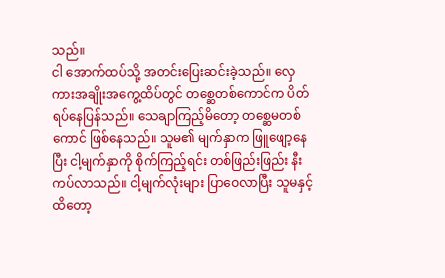သည်။
ငါ အောက်ထပ်သို့ အတင်းပြေးဆင်းခဲ့သည်။ လှေကားအချိုးအကွေ့ထိပ်တွင် တစ္ဆေတစ်ကောင်က ပိတ်ရပ်နေပြန်သည်။ သေချာကြည့်မိတော့ တစ္ဆေမတစ်ကောင် ဖြစ်နေသည်။ သူမ၏ မျက်နှာက ဖြူဖျော့နေပြီး ငါ့မျက်နှာကို စိုက်ကြည့်ရင်း တစ်ဖြည်းဖြည်း နီးကပ်လာသည်။ ငါ့မျက်လုံးများ ပြာဝေလာပြီး သူမနှင့် ထိတော့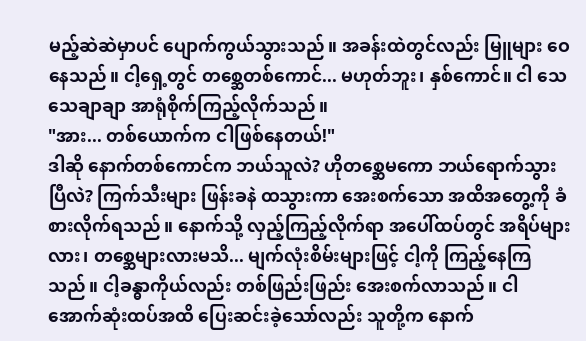မည့်ဆဲဆဲမှာပင် ပျောက်ကွယ်သွားသည်။ အခန်းထဲတွင်လည်း မြူများ ဝေနေသည်။ ငါ့ရှေ့တွင် တစ္ဆေတစ်ကောင်... မဟုတ်ဘူး၊ နှစ်ကောင်။ ငါ သေသေချာချာ အာရုံစိုက်ကြည့်လိုက်သည်။
"အား... တစ်ယောက်က ငါဖြစ်နေတယ်!"
ဒါဆို နောက်တစ်ကောင်က ဘယ်သူလဲ? ဟိုတစ္ဆေမကော ဘယ်ရောက်သွားပြီလဲ? ကြက်သီးများ ဖြန်းခနဲ ထသွားကာ အေးစက်သော အထိအတွေ့ကို ခံစားလိုက်ရသည်။ နောက်သို့ လှည့်ကြည့်လိုက်ရာ အပေါ်ထပ်တွင် အရိပ်များလား၊ တစ္ဆေများလားမသိ... မျက်လုံးစိမ်းများဖြင့် ငါ့ကို ကြည့်နေကြသည်။ ငါ့ခန္ဓာကိုယ်လည်း တစ်ဖြည်းဖြည်း အေးစက်လာသည်။ ငါ အောက်ဆုံးထပ်အထိ ပြေးဆင်းခဲ့သော်လည်း သူတို့က နောက်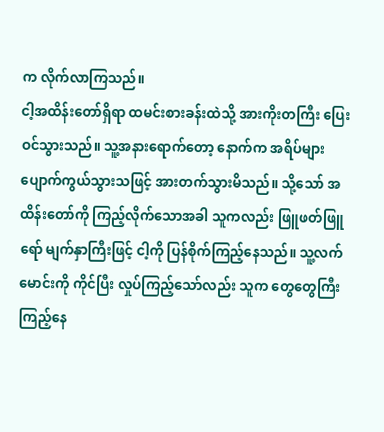က လိုက်လာကြသည်။
ငါ့အထိန်းတော်ရှိရာ ထမင်းစားခန်းထဲသို့ အားကိုးတကြီး ပြေးဝင်သွားသည်။ သူ့အနားရောက်တော့ နောက်က အရိပ်များ ပျောက်ကွယ်သွားသဖြင့် အားတက်သွားမိသည်။ သို့သော် အထိန်းတော်ကို ကြည့်လိုက်သောအခါ သူကလည်း ဖြူဖတ်ဖြူရော် မျက်နှာကြီးဖြင့် ငါ့ကို ပြန်စိုက်ကြည့်နေသည်။ သူ့လက်မောင်းကို ကိုင်ပြီး လှုပ်ကြည့်သော်လည်း သူက တွေတွေကြီး ကြည့်နေ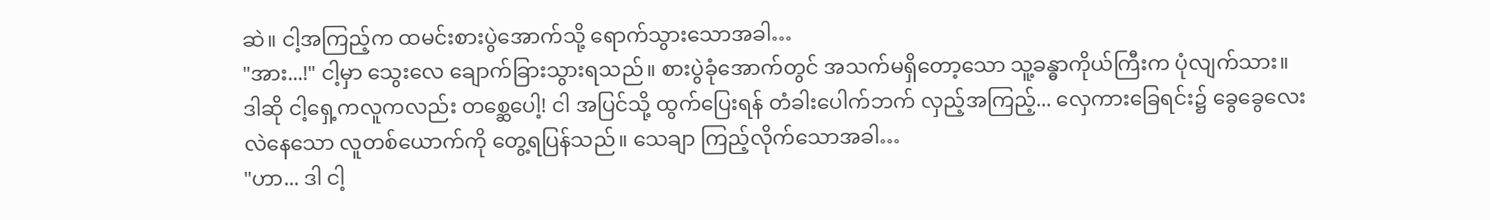ဆဲ။ ငါ့အကြည့်က ထမင်းစားပွဲအောက်သို့ ရောက်သွားသောအခါ…
"အား...!" ငါ့မှာ သွေးလေ ချောက်ခြားသွားရသည်။ စားပွဲခုံအောက်တွင် အသက်မရှိတော့သော သူ့ခန္ဓာကိုယ်ကြီးက ပုံလျက်သား။
ဒါဆို ငါ့ရှေ့ကလူကလည်း တစ္ဆေပေါ့! ငါ အပြင်သို့ ထွက်ပြေးရန် တံခါးပေါက်ဘက် လှည့်အကြည့်... လှေကားခြေရင်း၌ ခွေခွေလေး လဲနေသော လူတစ်ယောက်ကို တွေ့ရပြန်သည်။ သေချာ ကြည့်လိုက်သောအခါ…
"ဟာ... ဒါ ငါ့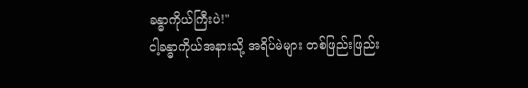ခန္ဓာကိုယ်ကြီးပဲ!"
ငါ့ခန္ဓာကိုယ်အနားသို့ အရိပ်မဲများ တစ်ဖြည်းဖြည်း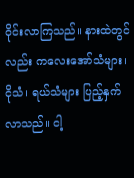ဝိုင်းလာကြသည်။ နားထဲတွင်လည်း ကလေးအော်သံများ၊ ငိုသံ၊ ရယ်သံများ ပြည့်နှက်လာသည်။ ငါ့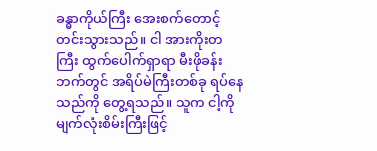ခန္ဓာကိုယ်ကြီး အေးစက်တောင့်တင်းသွားသည်။ ငါ အားကိုးတကြီး ထွက်ပေါက်ရှာရာ မီးဖိုခန်းဘက်တွင် အရိပ်မဲကြီးတစ်ခု ရပ်နေသည်ကို တွေ့ရသည်။ သူက ငါ့ကို မျက်လုံးစိမ်းကြီးဖြင့်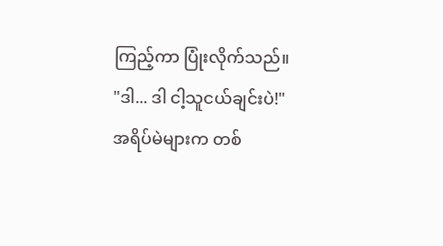ကြည့်ကာ ပြုံးလိုက်သည်။
"ဒါ... ဒါ ငါ့သူငယ်ချင်းပဲ!"
အရိပ်မဲများက တစ်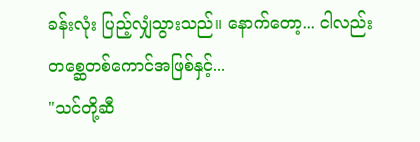ခန်းလုံး ပြည့်လျှံသွားသည်။ နောက်တော့... ငါလည်း တစ္ဆေတစ်ကောင်အဖြစ်နှင့်...
"သင်တို့ဆီ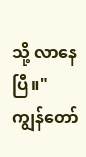သို့ လာနေပြီ။"
ကျွန်တော်